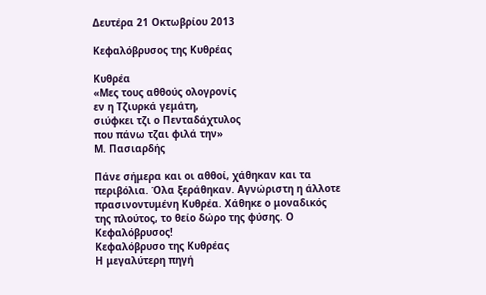Δευτέρα 21 Οκτωβρίου 2013

Κεφαλόβρυσος της Κυθρέας

Κυθρέα
«Μες τους αθθούς ολογρονίς
εν η Τζιυρκά γεμάτη,
σιύφκει τζι ο Πενταδάχτυλος
που πάνω τζαι φιλά την»
Μ. Πασιαρδής

Πάνε σήμερα και οι αθθοί, χάθηκαν και τα περιβόλια. Όλα ξεράθηκαν. Αγνώριστη η άλλοτε πρασινοντυμένη Κυθρέα. Χάθηκε ο μοναδικός της πλούτος, το θείο δώρο της φύσης. Ο Κεφαλόβρυσος!
Κεφαλόβρυσο της Κυθρέας
Η μεγαλύτερη πηγή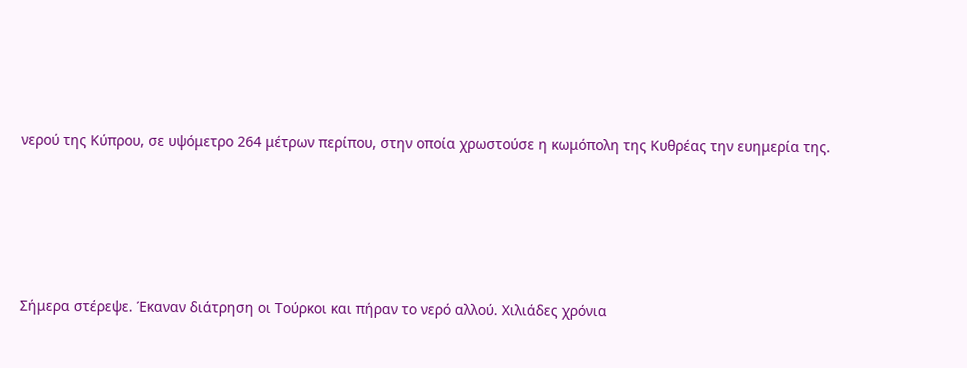νερού της Κύπρου, σε υψόμετρο 264 μέτρων περίπου, στην οποία χρωστούσε η κωμόπολη της Κυθρέας την ευημερία της.





Σήμερα στέρεψε. Έκαναν διάτρηση οι Τούρκοι και πήραν το νερό αλλού. Χιλιάδες χρόνια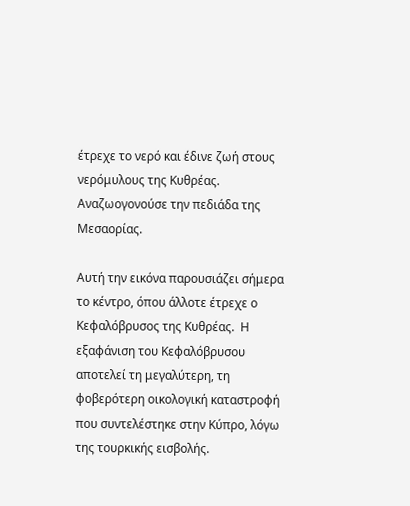έτρεχε το νερό και έδινε ζωή στους νερόμυλους της Κυθρέας. Αναζωογονούσε την πεδιάδα της Μεσαορίας.

Αυτή την εικόνα παρουσιάζει σήμερα το κέντρο, όπου άλλοτε έτρεχε ο Κεφαλόβρυσος της Κυθρέας.  Η εξαφάνιση του Κεφαλόβρυσου αποτελεί τη μεγαλύτερη, τη φοβερότερη οικολογική καταστροφή που συντελέστηκε στην Κύπρο, λόγω της τουρκικής εισβολής.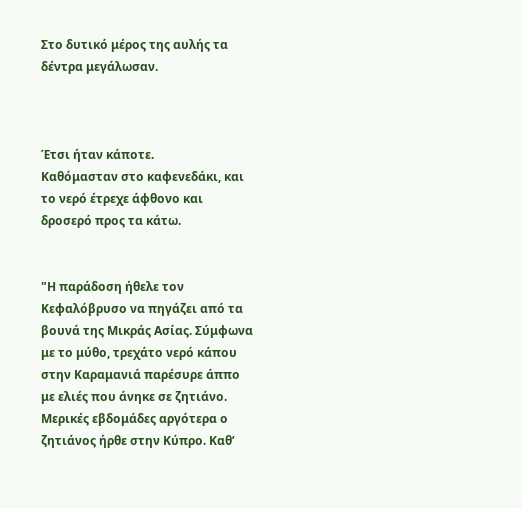Στο δυτικό μέρος της αυλής τα δέντρα μεγάλωσαν.



Έτσι ήταν κάποτε.
Καθόμασταν στο καφενεδάκι, και το νερό έτρεχε άφθονο και δροσερό προς τα κάτω.


"Η παράδοση ήθελε τον Κεφαλόβρυσο να πηγάζει από τα βουνά της Μικράς Ασίας. Σύμφωνα με το μύθο, τρεχάτο νερό κάπου στην Καραμανιά παρέσυρε άππο με ελιές που άνηκε σε ζητιάνο. Μερικές εβδομάδες αργότερα ο ζητιάνος ήρθε στην Κύπρο. Καθ’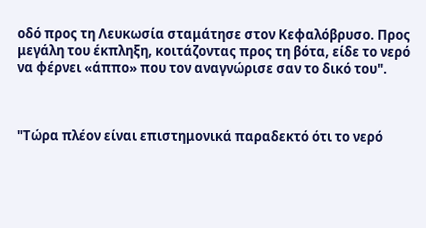οδό προς τη Λευκωσία σταμάτησε στον Κεφαλόβρυσο. Προς μεγάλη του έκπληξη, κοιτάζοντας προς τη βότα, είδε το νερό να φέρνει «άππο» που τον αναγνώρισε σαν το δικό του".



"Τώρα πλέον είναι επιστημονικά παραδεκτό ότι το νερό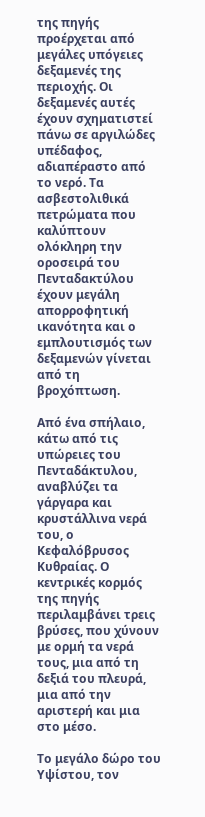της πηγής προέρχεται από μεγάλες υπόγειες δεξαμενές της περιοχής. Οι δεξαμενές αυτές έχουν σχηματιστεί πάνω σε αργιλώδες υπέδαφος, αδιαπέραστο από το νερό. Τα ασβεστολιθικά πετρώματα που καλύπτουν ολόκληρη την οροσειρά του Πενταδακτύλου έχουν μεγάλη απορροφητική ικανότητα και ο εμπλουτισμός των δεξαμενών γίνεται από τη βροχόπτωση.

Από ένα σπήλαιο, κάτω από τις υπώρειες του Πενταδάκτυλου, αναβλύζει τα γάργαρα και κρυστάλλινα νερά του, ο Κεφαλόβρυσος Κυθραίας. Ο κεντρικές κορμός της πηγής περιλαμβάνει τρεις βρύσες, που χύνουν με ορμή τα νερά τους, μια από τη δεξιά του πλευρά, μια από την αριστερή και μια στο μέσο.

Το μεγάλο δώρο του Υψίστου, τον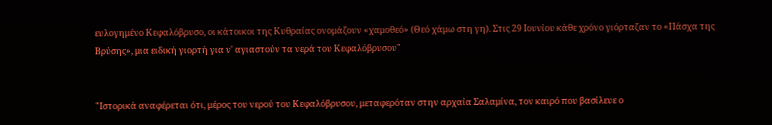ευλογημένο Κεφαλόβρυσο, οι κάτοικοι της Κυθραίας ονομάζουν «χαμοθεό» (Θεό χάμω στη γη). Στις 29 Ιουνίου κάθε χρόνο γιόρταζαν το «Πάσχα της Βρύσης», μια ειδική γιορτή για ν' αγιαστούν τα νερά του Κεφαλόβρυσου"


"Ιστορικά αναφέρεται ότι, μέρος του νερού του Κεφαλόβρυσου, μεταφερόταν στην αρχαία Σαλαμίνα, τον καιρό που βασίλευε ο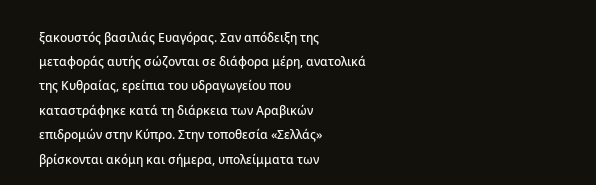ξακουστός βασιλιάς Ευαγόρας. Σαν απόδειξη της μεταφοράς αυτής σώζονται σε διάφορα μέρη, ανατολικά της Κυθραίας, ερείπια του υδραγωγείου που καταστράφηκε κατά τη διάρκεια των Αραβικών επιδρομών στην Κύπρο. Στην τοποθεσία «Σελλάς» βρίσκονται ακόμη και σήμερα, υπολείμματα των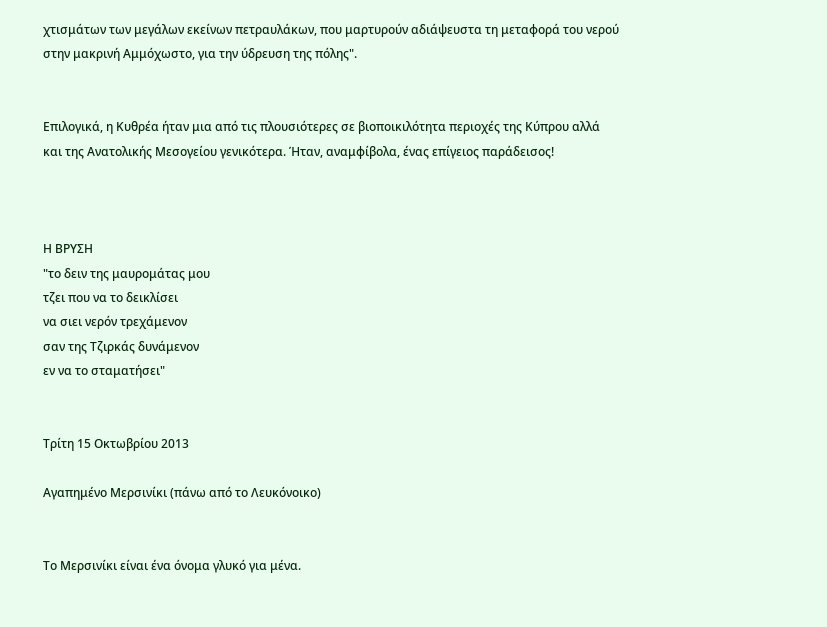χτισμάτων των μεγάλων εκείνων πετραυλάκων, που μαρτυρούν αδιάψευστα τη μεταφορά του νερού στην μακρινή Αμμόχωστο, για την ύδρευση της πόλης".


Επιλογικά, η Κυθρέα ήταν μια από τις πλουσιότερες σε βιοποικιλότητα περιοχές της Κύπρου αλλά και της Ανατολικής Μεσογείου γενικότερα. Ήταν, αναμφίβολα, ένας επίγειος παράδεισος!



Η ΒΡΥΣΗ
"το δειν της μαυρομάτας μου
τζει που να το δεικλίσει
να σιει νερόν τρεχάμενον
σαν της Τζιρκάς δυνάμενον
εν να το σταματήσει"


Τρίτη 15 Οκτωβρίου 2013

Αγαπημένο Μερσινίκι (πάνω από το Λευκόνοικο)


Το Μερσινίκι είναι ένα όνομα γλυκό για μένα.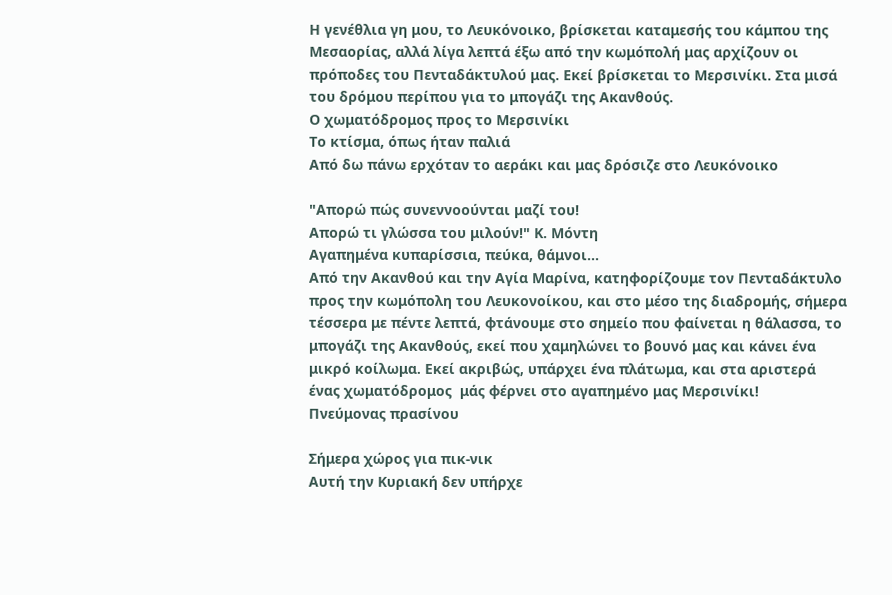Η γενέθλια γη μου, το Λευκόνοικο, βρίσκεται καταμεσής του κάμπου της Μεσαορίας, αλλά λίγα λεπτά έξω από την κωμόπολή μας αρχίζουν οι πρόποδες του Πενταδάκτυλού μας. Εκεί βρίσκεται το Μερσινίκι. Στα μισά του δρόμου περίπου για το μπογάζι της Ακανθούς.
Ο χωματόδρομος προς το Μερσινίκι
Το κτίσμα, όπως ήταν παλιά
Από δω πάνω ερχόταν το αεράκι και μας δρόσιζε στο Λευκόνοικο

"Απορώ πώς συνεννοούνται μαζί του!
Απορώ τι γλώσσα του μιλούν!" Κ. Μόντη
Αγαπημένα κυπαρίσσια, πεύκα, θάμνοι...
Από την Ακανθού και την Αγία Μαρίνα, κατηφορίζουμε τον Πενταδάκτυλο προς την κωμόπολη του Λευκονοίκου, και στο μέσο της διαδρομής, σήμερα τέσσερα με πέντε λεπτά, φτάνουμε στο σημείο που φαίνεται η θάλασσα, το μπογάζι της Ακανθούς, εκεί που χαμηλώνει το βουνό μας και κάνει ένα μικρό κοίλωμα. Εκεί ακριβώς, υπάρχει ένα πλάτωμα, και στα αριστερά ένας χωματόδρομος  μάς φέρνει στο αγαπημένο μας Μερσινίκι!
Πνεύμονας πρασίνου

Σήμερα χώρος για πικ-νικ
Αυτή την Κυριακή δεν υπήρχε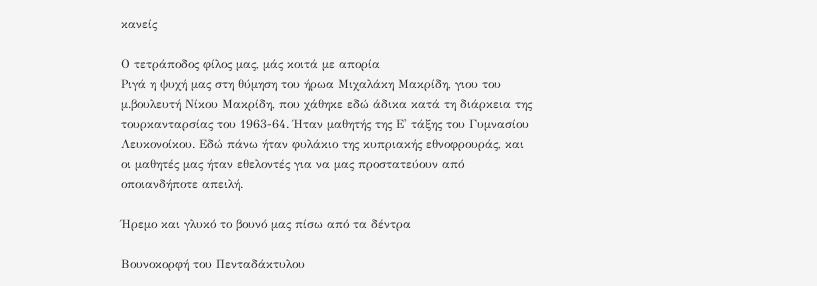κανείς

Ο τετράποδος φίλος μας, μάς κοιτά με απορία
Ριγά η ψυχή μας στη θύμηση του ήρωα Μιχαλάκη Μακρίδη, γιου του μ.βουλευτή Νίκου Μακρίδη, που χάθηκε εδώ άδικα κατά τη διάρκεια της τουρκανταρσίας του 1963-64. Ήταν μαθητής της Ε' τάξης του Γυμνασίου Λευκονοίκου. Εδώ πάνω ήταν φυλάκιο της κυπριακής εθνοφρουράς, και οι μαθητές μας ήταν εθελοντές για να μας προστατεύουν από οποιανδήποτε απειλή.

Ήρεμο και γλυκό το βουνό μας πίσω από τα δέντρα

Βουνοκορφή του Πενταδάκτυλου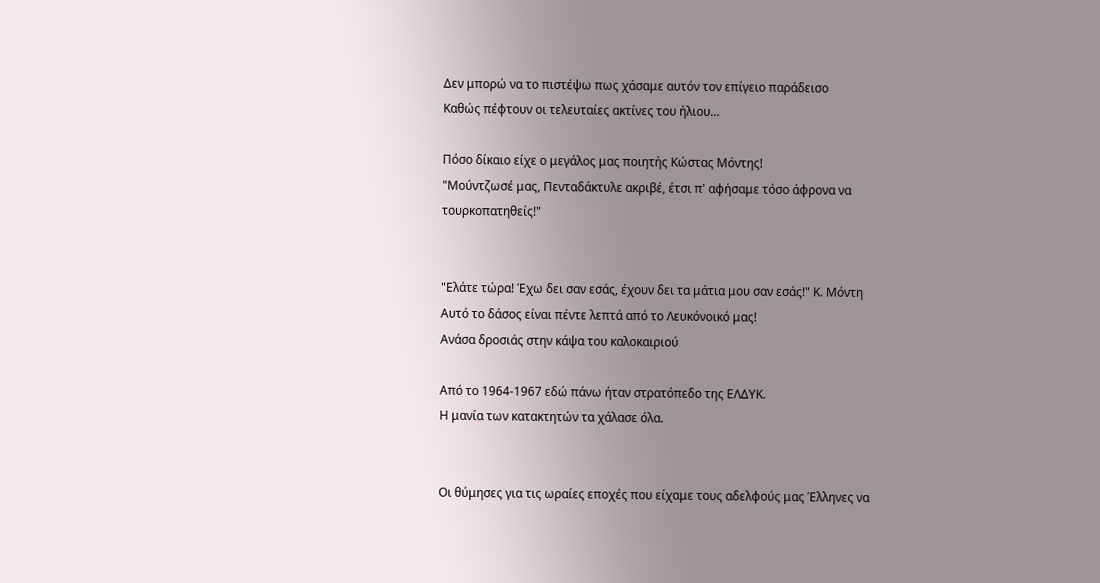Δεν μπορώ να το πιστέψω πως χάσαμε αυτόν τον επίγειο παράδεισο
Καθώς πέφτουν οι τελευταίες ακτίνες του ήλιου...

Πόσο δίκαιο είχε ο μεγάλος μας ποιητής Κώστας Μόντης!
"Μούντζωσέ μας, Πενταδάκτυλε ακριβέ, έτσι π' αφήσαμε τόσο άφρονα να τουρκοπατηθείς!"


"Ελάτε τώρα! Έχω δει σαν εσάς, έχουν δει τα μάτια μου σαν εσάς!" Κ. Μόντη
Αυτό το δάσος είναι πέντε λεπτά από το Λευκόνοικό μας!
Ανάσα δροσιάς στην κάψα του καλοκαιριού

Από το 1964-1967 εδώ πάνω ήταν στρατόπεδο της ΕΛΔΥΚ.
Η μανία των κατακτητών τα χάλασε όλα.


Οι θύμησες για τις ωραίες εποχές που είχαμε τους αδελφούς μας Έλληνες να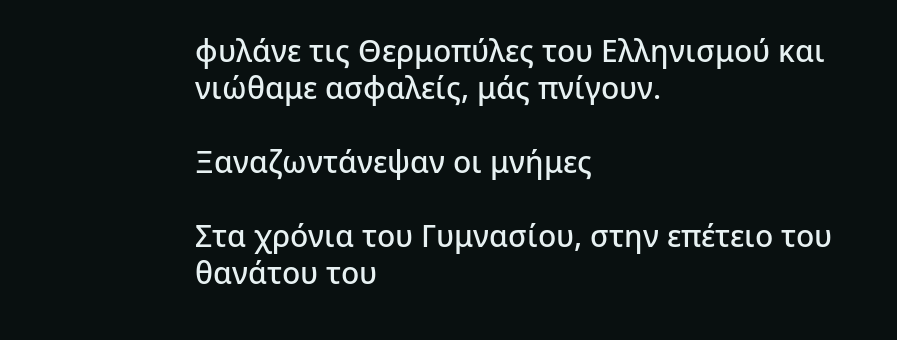φυλάνε τις Θερμοπύλες του Ελληνισμού και νιώθαμε ασφαλείς, μάς πνίγουν.

Ξαναζωντάνεψαν οι μνήμες

Στα χρόνια του Γυμνασίου, στην επέτειο του θανάτου του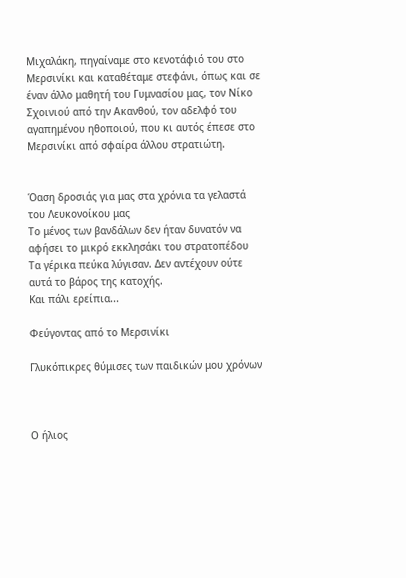Μιχαλάκη, πηγαίναμε στο κενοτάφιό του στο Μερσινίκι και καταθέταμε στεφάνι, όπως και σε έναν άλλο μαθητή του Γυμνασίου μας, τον Νίκο Σχοινιού από την Ακανθού, τον αδελφό του αγαπημένου ηθοποιού, που κι αυτός έπεσε στο Μερσινίκι από σφαίρα άλλου στρατιώτη.


Όαση δροσιάς για μας στα χρόνια τα γελαστά του Λευκονοίκου μας
Το μένος των βανδάλων δεν ήταν δυνατόν να αφήσει το μικρό εκκλησάκι του στρατοπέδου
Τα γέρικα πεύκα λύγισαν. Δεν αντέχουν ούτε αυτά το βάρος της κατοχής.
Και πάλι ερείπια...

Φεύγοντας από το Μερσινίκι

Γλυκόπικρες θύμισες των παιδικών μου χρόνων



Ο ήλιος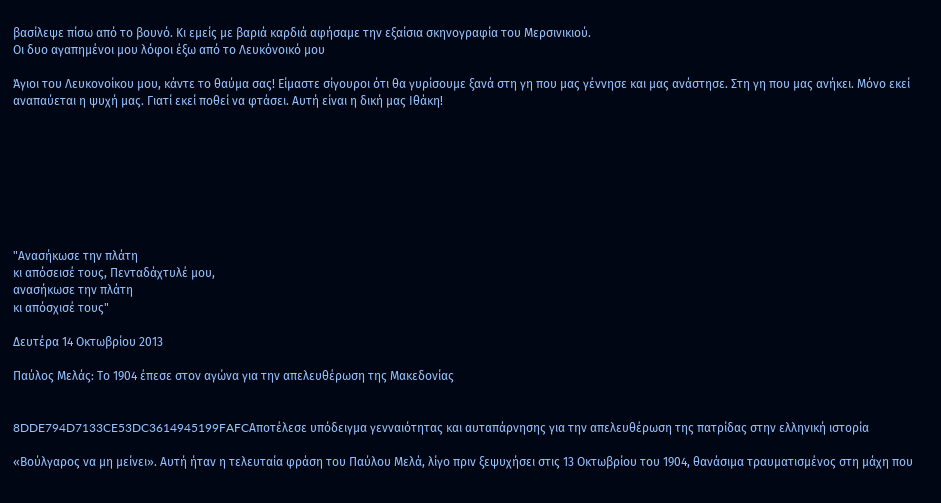βασίλεψε πίσω από το βουνό. Κι εμείς με βαριά καρδιά αφήσαμε την εξαίσια σκηνογραφία του Μερσινικιού.
Οι δυο αγαπημένοι μου λόφοι έξω από το Λευκόνοικό μου

Άγιοι του Λευκονοίκου μου, κάντε το θαύμα σας! Είμαστε σίγουροι ότι θα γυρίσουμε ξανά στη γη που μας γέννησε και μας ανάστησε. Στη γη που μας ανήκει. Μόνο εκεί αναπαύεται η ψυχή μας. Γιατί εκεί ποθεί να φτάσει. Αυτή είναι η δική μας Ιθάκη!








"Ανασήκωσε την πλάτη
κι απόσεισέ τους, Πενταδάχτυλέ μου,
ανασήκωσε την πλάτη
κι απόσχισέ τους"

Δευτέρα 14 Οκτωβρίου 2013

Παύλος Μελάς: Το 1904 έπεσε στον αγώνα για την απελευθέρωση της Μακεδονίας


8DDE794D7133CE53DC3614945199FAFCΑποτέλεσε υπόδειγμα γενναιότητας και αυταπάρνησης για την απελευθέρωση της πατρίδας στην ελληνική ιστορία

«Βούλγαρος να μη μείνει». Αυτή ήταν η τελευταία φράση του Παύλου Μελά, λίγο πριν ξεψυχήσει στις 13 Οκτωβρίου του 1904, θανάσιμα τραυματισμένος στη μάχη που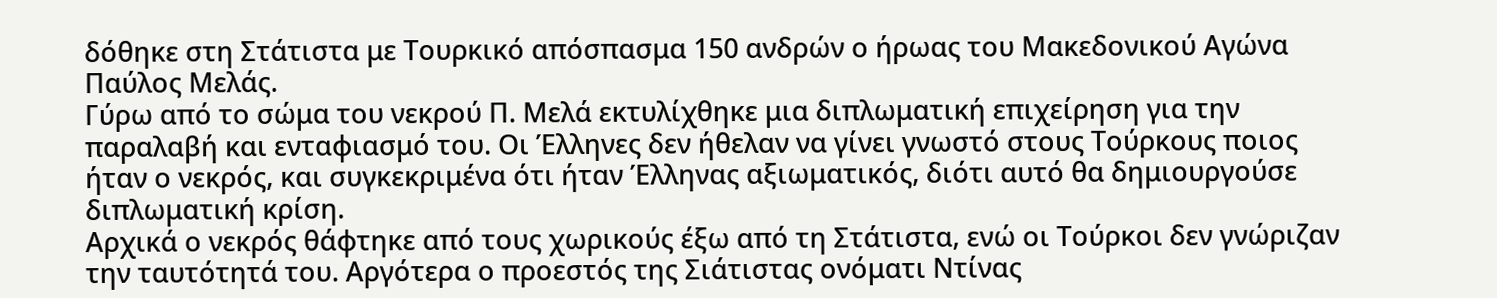δόθηκε στη Στάτιστα με Τουρκικό απόσπασμα 150 ανδρών ο ήρωας του Μακεδονικού Αγώνα Παύλος Μελάς.
Γύρω από το σώμα του νεκρού Π. Μελά εκτυλίχθηκε μια διπλωματική επιχείρηση για την παραλαβή και ενταφιασμό του. Οι Έλληνες δεν ήθελαν να γίνει γνωστό στους Τούρκους ποιος ήταν ο νεκρός, και συγκεκριμένα ότι ήταν Έλληνας αξιωματικός, διότι αυτό θα δημιουργούσε διπλωματική κρίση.
Αρχικά ο νεκρός θάφτηκε από τους χωρικούς έξω από τη Στάτιστα, ενώ οι Τούρκοι δεν γνώριζαν την ταυτότητά του. Αργότερα ο προεστός της Σιάτιστας ονόματι Ντίνας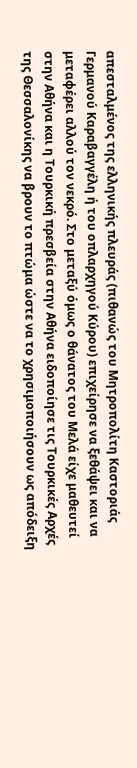απεσταλμένος της ελληνικής πλευράς (πιθανώς του Μητροπολίτη Καστοριάς Γερμανού Καραβαγγέλη ή του οπλαρχηγού Κύρου) επιχείρησε να ξεθάψει και να μεταφέρει αλλού τον νεκρό. Στο μεταξύ όμως ο θάνατος του Μελά είχε μαθευτεί στην Αθήνα και η Τουρκική πρεσβεία στην Αθήνα ειδοποίησε τις Τουρκικές Αρχές της Θεσσαλονίκης να βρουν το πτώμα ώστε να το χρησιμοποιήσουν ως απόδειξη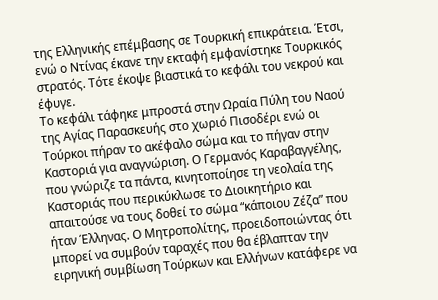της Ελληνικής επέμβασης σε Τουρκική επικράτεια. Έτσι, ενώ ο Ντίνας έκανε την εκταφή εμφανίστηκε Τουρκικός στρατός. Τότε έκοψε βιαστικά το κεφάλι του νεκρού και έφυγε.
Το κεφάλι τάφηκε μπροστά στην Ωραία Πύλη του Ναού της Αγίας Παρασκευής στο χωριό Πισοδέρι ενώ οι Τούρκοι πήραν το ακέφαλο σώμα και το πήγαν στην Καστοριά για αναγνώριση. Ο Γερμανός Καραβαγγέλης, που γνώριζε τα πάντα, κινητοποίησε τη νεολαία της Καστοριάς που περικύκλωσε το Διοικητήριο και απαιτούσε να τους δοθεί το σώμα “κάποιου Ζέζα” που ήταν Έλληνας. Ο Μητροπολίτης, προειδοποιώντας ότι μπορεί να συμβούν ταραχές που θα έβλαπταν την ειρηνική συμβίωση Τούρκων και Ελλήνων κατάφερε να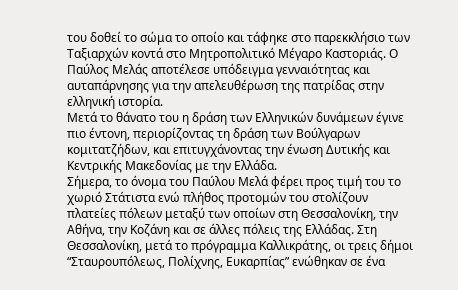του δοθεί το σώμα το οποίο και τάφηκε στο παρεκκλήσιο των Ταξιαρχών κοντά στο Μητροπολιτικό Μέγαρο Καστοριάς. Ο Παύλος Μελάς αποτέλεσε υπόδειγμα γενναιότητας και αυταπάρνησης για την απελευθέρωση της πατρίδας στην ελληνική ιστορία.
Μετά το θάνατο του η δράση των Ελληνικών δυνάμεων έγινε πιο έντονη, περιορίζοντας τη δράση των Βούλγαρων κομιτατζήδων, και επιτυγχάνοντας την ένωση Δυτικής και Κεντρικής Μακεδονίας με την Ελλάδα.
Σήμερα, το όνομα του Παύλου Μελά φέρει προς τιμή του το χωριό Στάτιστα ενώ πλήθος προτομών του στολίζουν πλατείες πόλεων μεταξύ των οποίων στη Θεσσαλονίκη, την Αθήνα, την Κοζάνη και σε άλλες πόλεις της Ελλάδας. Στη Θεσσαλονίκη, μετά το πρόγραμμα Καλλικράτης, οι τρεις δήμοι “Σταυρουπόλεως, Πολίχνης, Ευκαρπίας” ενώθηκαν σε ένα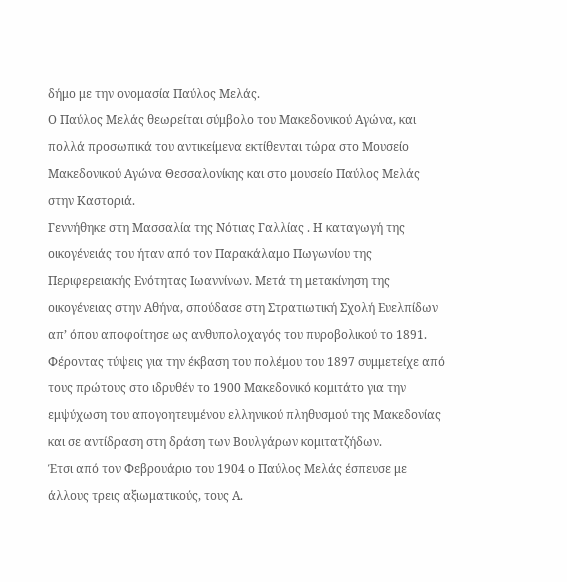δήμο με την ονομασία Παύλος Μελάς.
Ο Παύλος Μελάς θεωρείται σύμβολο του Μακεδονικού Αγώνα, και πολλά προσωπικά του αντικείμενα εκτίθενται τώρα στο Μουσείο Μακεδονικού Αγώνα Θεσσαλονίκης και στο μουσείο Παύλος Μελάς στην Καστοριά.
Γεννήθηκε στη Μασσαλία της Νότιας Γαλλίας . Η καταγωγή της οικογένειάς του ήταν από τον Παρακάλαμο Πωγωνίου της Περιφερειακής Ενότητας Ιωαννίνων. Μετά τη μετακίνηση της οικογένειας στην Αθήνα, σπούδασε στη Στρατιωτική Σχολή Ευελπίδων απ’ όπου αποφοίτησε ως ανθυπολοχαγός του πυροβολικού το 1891. Φέροντας τύψεις για την έκβαση του πολέμου του 1897 συμμετείχε από τους πρώτους στο ιδρυθέν το 1900 Μακεδονικό κομιτάτο για την εμψύχωση του απογοητευμένου ελληνικού πληθυσμού της Μακεδονίας και σε αντίδραση στη δράση των Βουλγάρων κομιτατζήδων.
Έτσι από τον Φεβρουάριο του 1904 ο Παύλος Μελάς έσπευσε με άλλους τρεις αξιωματικούς, τους Α.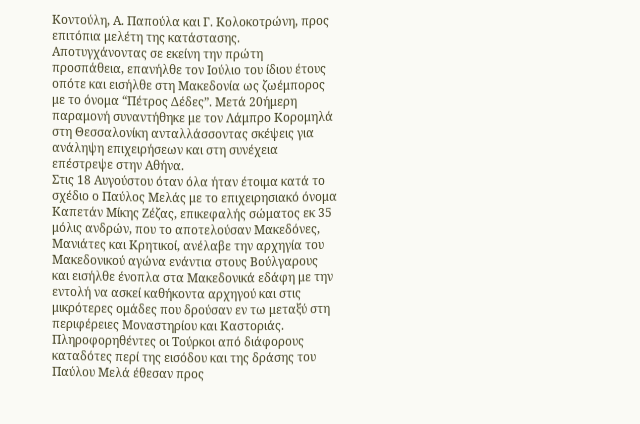Κοντούλη, Α. Παπούλα και Γ. Κολοκοτρώνη, προς επιτόπια μελέτη της κατάστασης. Αποτυγχάνοντας σε εκείνη την πρώτη προσπάθεια, επανήλθε τον Ιούλιο του ίδιου έτους οπότε και εισήλθε στη Μακεδονία ως ζωέμπορος με το όνομα “Πέτρος Δέδες”. Μετά 20ήμερη παραμονή συναντήθηκε με τον Λάμπρο Κορομηλά στη Θεσσαλονίκη ανταλλάσσοντας σκέψεις για ανάληψη επιχειρήσεων και στη συνέχεια επέστρεψε στην Αθήνα.
Στις 18 Αυγούστου όταν όλα ήταν έτοιμα κατά το σχέδιο ο Παύλος Μελάς με το επιχειρησιακό όνομα Καπετάν Μίκης Ζέζας, επικεφαλής σώματος εκ 35 μόλις ανδρών, που το αποτελούσαν Μακεδόνες, Μανιάτες και Κρητικοί, ανέλαβε την αρχηγία του Μακεδονικού αγώνα ενάντια στους Βούλγαρους και εισήλθε ένοπλα στα Μακεδονικά εδάφη με την εντολή να ασκεί καθήκοντα αρχηγού και στις μικρότερες ομάδες που δρούσαν εν τω μεταξύ στη περιφέρειες Μοναστηρίου και Καστοριάς. Πληροφορηθέντες οι Τούρκοι από διάφορους καταδότες περί της εισόδου και της δράσης του Παύλου Μελά έθεσαν προς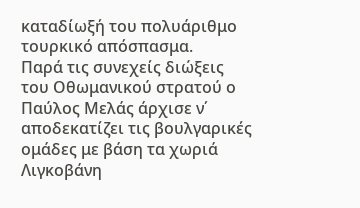καταδίωξή του πολυάριθμο τουρκικό απόσπασμα.
Παρά τις συνεχείς διώξεις του Οθωμανικού στρατού ο Παύλος Μελάς άρχισε ν΄ αποδεκατίζει τις βουλγαρικές ομάδες με βάση τα χωριά Λιγκοβάνη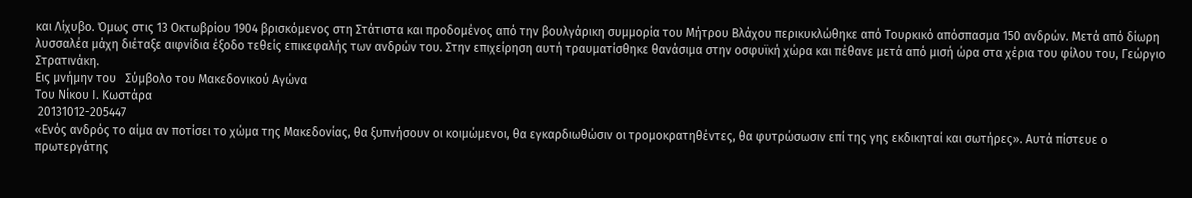και Λίχυβο. Όμως στις 13 Οκτωβρίου 1904 βρισκόμενος στη Στάτιστα και προδομένος από την βουλγάρικη συμμορία του Μήτρου Βλάχου περικυκλώθηκε από Τουρκικό απόσπασμα 150 ανδρών. Μετά από δίωρη λυσσαλέα μάχη διέταξε αιφνίδια έξοδο τεθείς επικεφαλής των ανδρών του. Στην επιχείρηση αυτή τραυματίσθηκε θανάσιμα στην οσφυϊκή χώρα και πέθανε μετά από μισή ώρα στα χέρια του φίλου του, Γεώργιο Στρατινάκη.
Εις μνήμην του   Σύμβολο του Μακεδονικού Αγώνα
Του Νίκου Ι. Κωστάρα
 20131012-205447
«Ενός ανδρός το αίμα αν ποτίσει το χώμα της Μακεδονίας, θα ξυπνήσουν οι κοιμώμενοι, θα εγκαρδιωθώσιν οι τρομοκρατηθέντες, θα φυτρώσωσιν επί της γης εκδικηταί και σωτήρες». Αυτά πίστευε ο πρωτεργάτης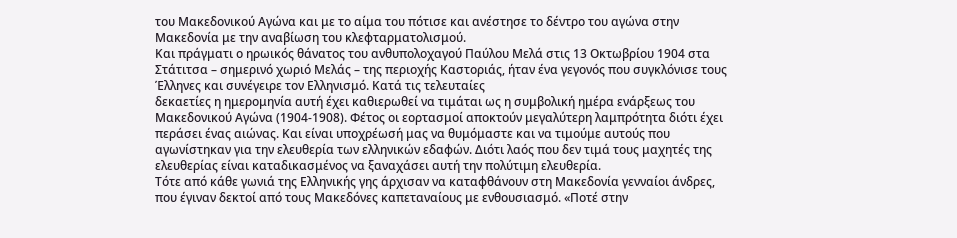του Μακεδονικού Αγώνα και με το αίμα του πότισε και ανέστησε το δέντρο του αγώνα στην Μακεδονία με την αναβίωση του κλεφταρματολισμού.
Και πράγματι ο ηρωικός θάνατος του ανθυπολοχαγού Παύλου Μελά στις 13 Οκτωβρίου 1904 στα Στάτιτσα – σημερινό χωριό Μελάς – της περιοχής Καστοριάς, ήταν ένα γεγονός που συγκλόνισε τους Έλληνες και συνέγειρε τον Ελληνισμό. Κατά τις τελευταίες
δεκαετίες η ημερομηνία αυτή έχει καθιερωθεί να τιμάται ως η συμβολική ημέρα ενάρξεως του Μακεδονικού Αγώνα (1904-1908). Φέτος οι εορτασμοί αποκτούν μεγαλύτερη λαμπρότητα διότι έχει περάσει ένας αιώνας. Και είναι υποχρέωσή μας να θυμόμαστε και να τιμούμε αυτούς που αγωνίστηκαν για την ελευθερία των ελληνικών εδαφών. Διότι λαός που δεν τιμά τους μαχητές της ελευθερίας είναι καταδικασμένος να ξαναχάσει αυτή την πολύτιμη ελευθερία.
Τότε από κάθε γωνιά της Ελληνικής γης άρχισαν να καταφθάνουν στη Μακεδονία γενναίοι άνδρες, που έγιναν δεκτοί από τους Μακεδόνες καπεταναίους με ενθουσιασμό. «Ποτέ στην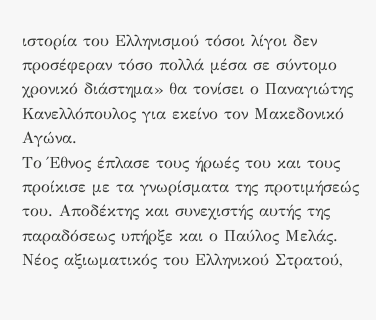ιστορία του Ελληνισμού τόσοι λίγοι δεν προσέφεραν τόσο πολλά μέσα σε σύντομο χρονικό διάστημα» θα τονίσει ο Παναγιώτης Κανελλόπουλος για εκείνο τον Μακεδονικό Αγώνα.
Το Έθνος έπλασε τους ήρωές του και τους προίκισε με τα γνωρίσματα της προτιμήσεώς του. Αποδέκτης και συνεχιστής αυτής της παραδόσεως υπήρξε και ο Παύλος Μελάς. Νέος αξιωματικός του Ελληνικού Στρατού,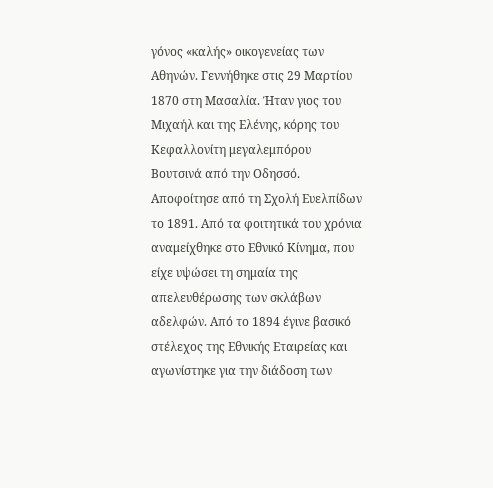γόνος «καλής» οικογενείας των Αθηνών. Γεννήθηκε στις 29 Μαρτίου 1870 στη Μασαλία. Ήταν γιος του Μιχαήλ και της Ελένης, κόρης του Κεφαλλονίτη μεγαλεμπόρου Βουτσινά από την Οδησσό. Αποφοίτησε από τη Σχολή Ευελπίδων το 1891. Από τα φοιτητικά του χρόνια αναμείχθηκε στο Εθνικό Κίνημα, που είχε υψώσει τη σημαία της απελευθέρωσης των σκλάβων αδελφών. Από το 1894 έγινε βασικό στέλεχος της Εθνικής Εταιρείας και αγωνίστηκε για την διάδοση των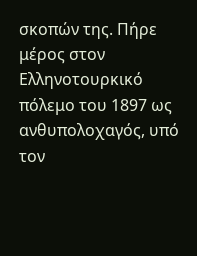σκοπών της. Πήρε μέρος στον Ελληνοτουρκικό πόλεμο του 1897 ως ανθυπολοχαγός, υπό τον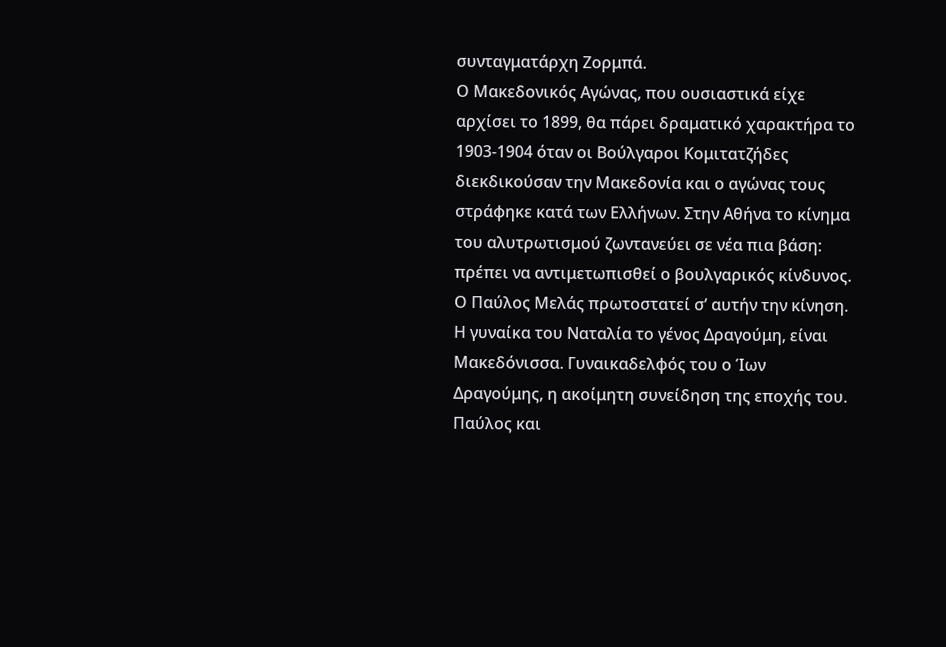συνταγματάρχη Ζορμπά.
Ο Μακεδονικός Αγώνας, που ουσιαστικά είχε αρχίσει το 1899, θα πάρει δραματικό χαρακτήρα το 1903-1904 όταν οι Βούλγαροι Κομιτατζήδες διεκδικούσαν την Μακεδονία και ο αγώνας τους στράφηκε κατά των Ελλήνων. Στην Αθήνα το κίνημα του αλυτρωτισμού ζωντανεύει σε νέα πια βάση: πρέπει να αντιμετωπισθεί ο βουλγαρικός κίνδυνος. Ο Παύλος Μελάς πρωτοστατεί σ’ αυτήν την κίνηση. Η γυναίκα του Ναταλία το γένος Δραγούμη, είναι Μακεδόνισσα. Γυναικαδελφός του ο Ίων Δραγούμης, η ακοίμητη συνείδηση της εποχής του. Παύλος και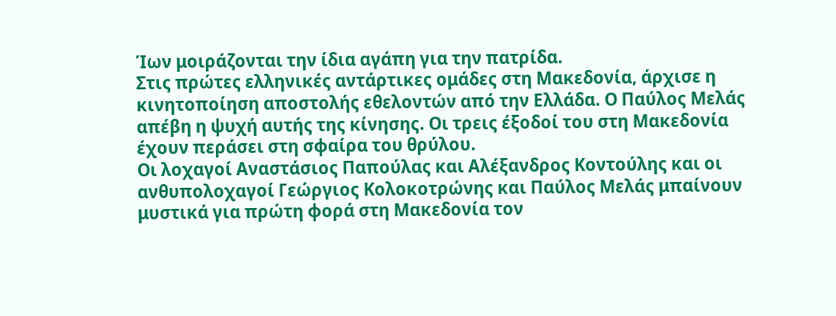Ίων μοιράζονται την ίδια αγάπη για την πατρίδα.
Στις πρώτες ελληνικές αντάρτικες ομάδες στη Μακεδονία, άρχισε η κινητοποίηση αποστολής εθελοντών από την Ελλάδα. Ο Παύλος Μελάς απέβη η ψυχή αυτής της κίνησης. Οι τρεις έξοδοί του στη Μακεδονία έχουν περάσει στη σφαίρα του θρύλου.
Οι λοχαγοί Αναστάσιος Παπούλας και Αλέξανδρος Κοντούλης και οι ανθυπολοχαγοί Γεώργιος Κολοκοτρώνης και Παύλος Μελάς μπαίνουν μυστικά για πρώτη φορά στη Μακεδονία τον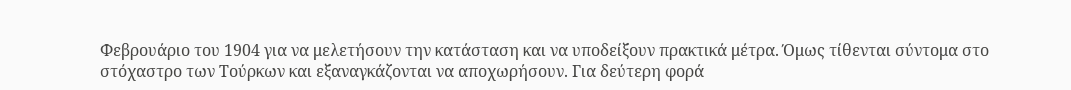Φεβρουάριο του 1904 για να μελετήσουν την κατάσταση και να υποδείξουν πρακτικά μέτρα. Όμως τίθενται σύντομα στο στόχαστρο των Τούρκων και εξαναγκάζονται να αποχωρήσουν. Για δεύτερη φορά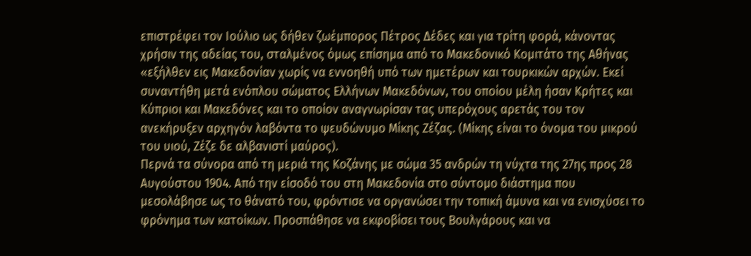επιστρέφει τον Ιούλιο ως δήθεν ζωέμπορος Πέτρος Δέδες και για τρίτη φορά, κάνοντας χρήσιν της αδείας του, σταλμένος όμως επίσημα από το Μακεδονικό Κομιτάτο της Αθήνας «εξήλθεν εις Μακεδονίαν χωρίς να εννοηθή υπό των ημετέρων και τουρκικών αρχών. Εκεί συναντήθη μετά ενόπλου σώματος Ελλήνων Μακεδόνων, του οποίου μέλη ήσαν Κρήτες και Κύπριοι και Μακεδόνες και το οποίον αναγνωρίσαν τας υπερόχους αρετάς του τον ανεκήρυξεν αρχηγόν λαβόντα το ψευδώνυμο Μίκης Ζέζας. (Μίκης είναι το όνομα του μικρού του υιού, Ζέζε δε αλβανιστί μαύρος).
Περνά τα σύνορα από τη μεριά της Κοζάνης με σώμα 35 ανδρών τη νύχτα της 27ης προς 28 Αυγούστου 1904. Από την είσοδό του στη Μακεδονία στο σύντομο διάστημα που μεσολάβησε ως το θάνατό του, φρόντισε να οργανώσει την τοπική άμυνα και να ενισχύσει το φρόνημα των κατοίκων. Προσπάθησε να εκφοβίσει τους Βουλγάρους και να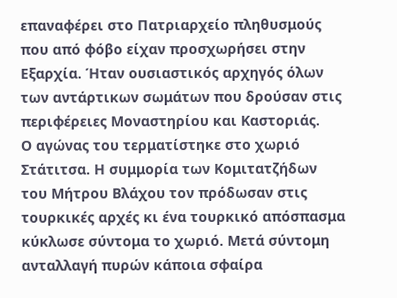επαναφέρει στο Πατριαρχείο πληθυσμούς που από φόβο είχαν προσχωρήσει στην Εξαρχία. Ήταν ουσιαστικός αρχηγός όλων των αντάρτικων σωμάτων που δρούσαν στις περιφέρειες Μοναστηρίου και Καστοριάς.
Ο αγώνας του τερματίστηκε στο χωριό Στάτιτσα. Η συμμορία των Κομιτατζήδων του Μήτρου Βλάχου τον πρόδωσαν στις τουρκικές αρχές κι ένα τουρκικό απόσπασμα κύκλωσε σύντομα το χωριό. Μετά σύντομη ανταλλαγή πυρών κάποια σφαίρα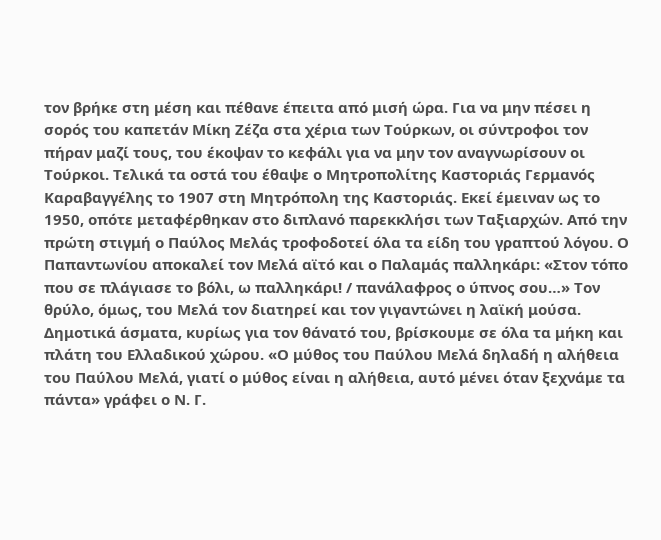τον βρήκε στη μέση και πέθανε έπειτα από μισή ώρα. Για να μην πέσει η σορός του καπετάν Μίκη Ζέζα στα χέρια των Τούρκων, οι σύντροφοι τον πήραν μαζί τους, του έκοψαν το κεφάλι για να μην τον αναγνωρίσουν οι Τούρκοι. Τελικά τα οστά του έθαψε ο Μητροπολίτης Καστοριάς Γερμανός Καραβαγγέλης το 1907 στη Μητρόπολη της Καστοριάς. Εκεί έμειναν ως το 1950, οπότε μεταφέρθηκαν στο διπλανό παρεκκλήσι των Ταξιαρχών. Από την πρώτη στιγμή ο Παύλος Μελάς τροφοδοτεί όλα τα είδη του γραπτού λόγου. Ο Παπαντωνίου αποκαλεί τον Μελά αϊτό και ο Παλαμάς παλληκάρι: «Στον τόπο που σε πλάγιασε το βόλι, ω παλληκάρι! / πανάλαφρος ο ύπνος σου…» Τον θρύλο, όμως, του Μελά τον διατηρεί και τον γιγαντώνει η λαϊκή μούσα. Δημοτικά άσματα, κυρίως για τον θάνατό του, βρίσκουμε σε όλα τα μήκη και πλάτη του Ελλαδικού χώρου. «Ο μύθος του Παύλου Μελά δηλαδή η αλήθεια του Παύλου Μελά, γιατί ο μύθος είναι η αλήθεια, αυτό μένει όταν ξεχνάμε τα πάντα» γράφει ο Ν. Γ.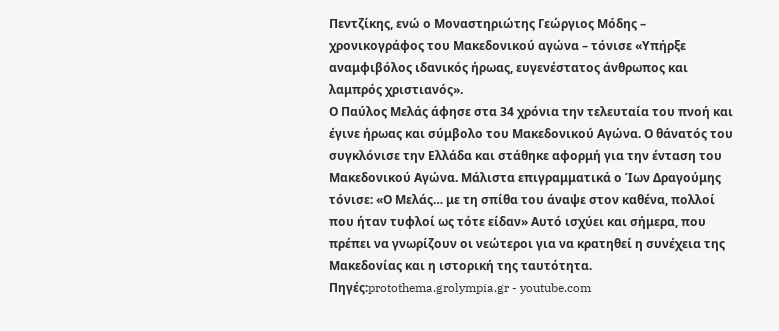Πεντζίκης, ενώ ο Μοναστηριώτης Γεώργιος Μόδης – χρονικογράφος του Μακεδονικού αγώνα – τόνισε «Υπήρξε αναμφιβόλος ιδανικός ήρωας, ευγενέστατος άνθρωπος και λαμπρός χριστιανός».
Ο Παύλος Μελάς άφησε στα 34 χρόνια την τελευταία του πνοή και έγινε ήρωας και σύμβολο του Μακεδονικού Αγώνα. Ο θάνατός του συγκλόνισε την Ελλάδα και στάθηκε αφορμή για την ένταση του Μακεδονικού Αγώνα. Μάλιστα επιγραμματικά ο Ίων Δραγούμης τόνισε: «Ο Μελάς… με τη σπίθα του άναψε στον καθένα, πολλοί που ήταν τυφλοί ως τότε είδαν» Αυτό ισχύει και σήμερα, που πρέπει να γνωρίζουν οι νεώτεροι για να κρατηθεί η συνέχεια της Μακεδονίας και η ιστορική της ταυτότητα.
Πηγές:protothema.grolympia.gr - youtube.com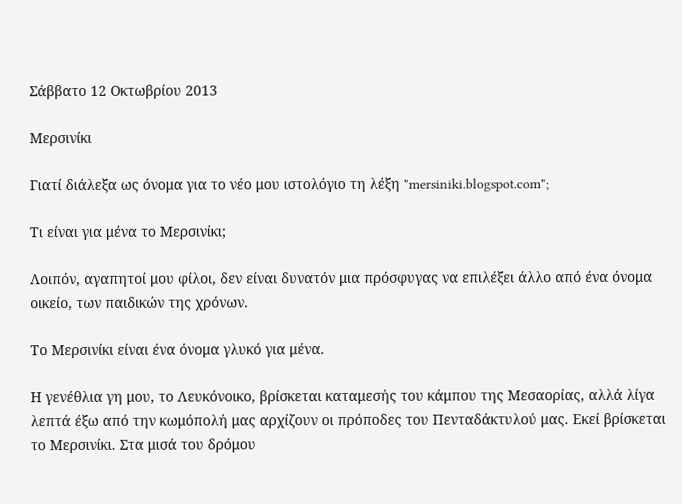Σάββατο 12 Οκτωβρίου 2013

Μερσινίκι

Γιατί διάλεξα ως όνομα για το νέο μου ιστολόγιο τη λέξη "mersiniki.blogspot.com";

Τι είναι για μένα το Μερσινίκι;

Λοιπόν, αγαπητοί μου φίλοι, δεν είναι δυνατόν μια πρόσφυγας να επιλέξει άλλο από ένα όνομα οικείο, των παιδικών της χρόνων.

Το Μερσινίκι είναι ένα όνομα γλυκό για μένα.

Η γενέθλια γη μου, το Λευκόνοικο, βρίσκεται καταμεσής του κάμπου της Μεσαορίας, αλλά λίγα λεπτά έξω από την κωμόπολή μας αρχίζουν οι πρόποδες του Πενταδάκτυλού μας. Εκεί βρίσκεται το Μερσινίκι. Στα μισά του δρόμου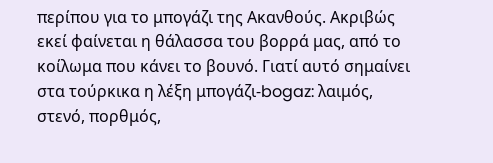περίπου για το μπογάζι της Ακανθούς. Ακριβώς εκεί φαίνεται η θάλασσα του βορρά μας, από το κοίλωμα που κάνει το βουνό. Γιατί αυτό σημαίνει στα τούρκικα η λέξη μπογάζι-bogaz: λαιμός, στενό, πορθμός,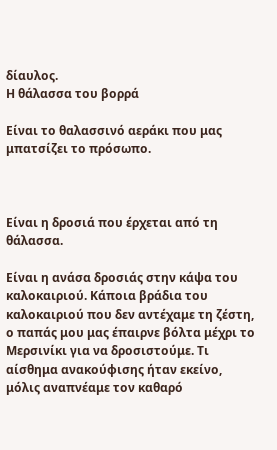δίαυλος.
Η θάλασσα του βορρά

Είναι το θαλασσινό αεράκι που μας μπατσίζει το πρόσωπο.



Είναι η δροσιά που έρχεται από τη θάλασσα.

Είναι η ανάσα δροσιάς στην κάψα του καλοκαιριού. Κάποια βράδια του καλοκαιριού που δεν αντέχαμε τη ζέστη, ο παπάς μου μας έπαιρνε βόλτα μέχρι το Μερσινίκι για να δροσιστούμε. Τι αίσθημα ανακούφισης ήταν εκείνο, μόλις αναπνέαμε τον καθαρό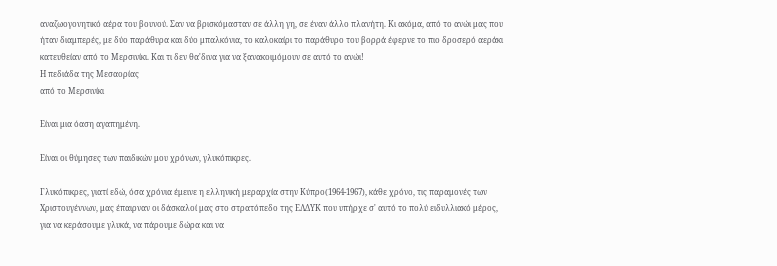αναζωογονητικό αέρα του βουνού. Σαν να βρισκόμασταν σε άλλη γη, σε έναν άλλο πλανήτη. Κι ακόμα, από το ανώι μας που ήταν διαμπερές, με δύο παράθυρα και δύο μπαλκόνια, το καλοκαίρι το παράθυρο του βορρά έφερνε το πιο δροσερό αεράκι κατευθείαν από το Μερσινίκι. Και τι δεν θα'δινα για να ξανακοιμόμουν σε αυτό το ανώι!
Η πεδιάδα της Μεσαορίας
από το Μερσινίκι

Είναι μια όαση αγαπημένη.

Είναι οι θύμησες των παιδικών μου χρόνων, γλυκόπικρες.

Γλυκόπικρες, γιατί εδώ, όσα χρόνια έμεινε η ελληνική μεραρχία στην Κύπρο(1964-1967), κάθε χρόνο, τις παραμονές των Χριστουγέννων, μας έπαιρναν οι δάσκαλοί μας στο στρατόπεδο της ΕΛΔΥΚ που υπήρχε σ' αυτό το πολύ ειδυλλιακό μέρος, για να κεράσουμε γλυκά, να πάρουμε δώρα και να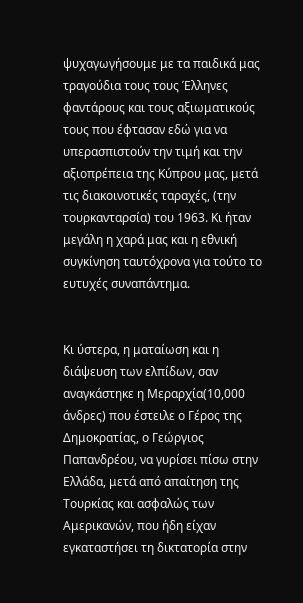ψυχαγωγήσουμε με τα παιδικά μας τραγούδια τους τους Έλληνες φαντάρους και τους αξιωματικούς τους που έφτασαν εδώ για να υπερασπιστούν την τιμή και την αξιοπρέπεια της Κύπρου μας, μετά τις διακοινοτικές ταραχές, (την τουρκανταρσία) του 1963. Κι ήταν μεγάλη η χαρά μας και η εθνική συγκίνηση ταυτόχρονα για τούτο το ευτυχές συναπάντημα.


Κι ύστερα, η ματαίωση και η διάψευση των ελπίδων, σαν αναγκάστηκε η Μεραρχία(10,000 άνδρες) που έστειλε ο Γέρος της Δημοκρατίας, ο Γεώργιος Παπανδρέου, να γυρίσει πίσω στην Ελλάδα, μετά από απαίτηση της Τουρκίας και ασφαλώς των Αμερικανών, που ήδη είχαν εγκαταστήσει τη δικτατορία στην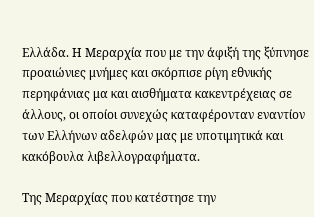Ελλάδα. Η Μεραρχία που με την άφιξή της ξύπνησε προαιώνιες μνήμες και σκόρπισε ρίγη εθνικής περηφάνιας μα και αισθήματα κακεντρέχειας σε άλλους, οι οποίοι συνεχώς καταφέρονταν εναντίον των Ελλήνων αδελφών μας με υποτιμητικά και κακόβουλα λιβελλογραφήματα.

Της Μεραρχίας που κατέστησε την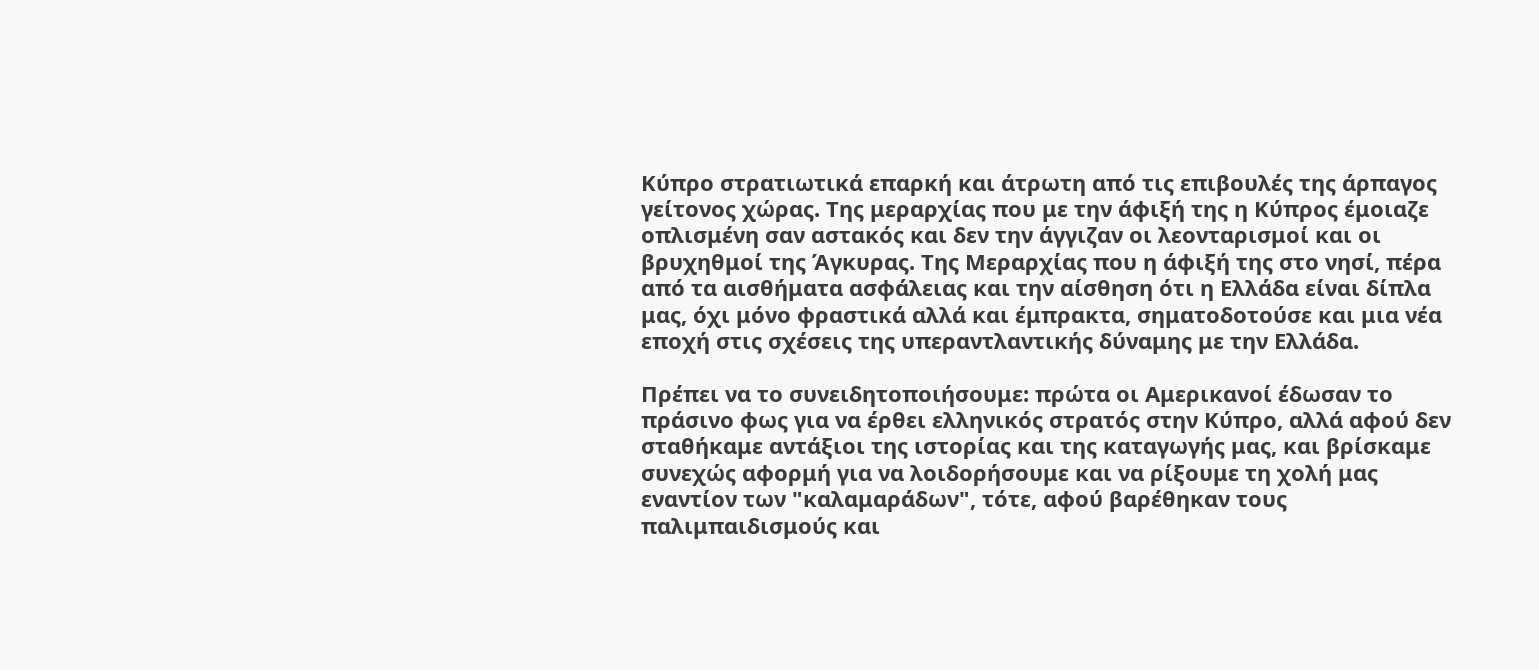Κύπρο στρατιωτικά επαρκή και άτρωτη από τις επιβουλές της άρπαγος γείτονος χώρας. Της μεραρχίας που με την άφιξή της η Κύπρος έμοιαζε οπλισμένη σαν αστακός και δεν την άγγιζαν οι λεονταρισμοί και οι βρυχηθμοί της Άγκυρας. Της Μεραρχίας που η άφιξή της στο νησί, πέρα από τα αισθήματα ασφάλειας και την αίσθηση ότι η Ελλάδα είναι δίπλα μας, όχι μόνο φραστικά αλλά και έμπρακτα, σηματοδοτούσε και μια νέα εποχή στις σχέσεις της υπεραντλαντικής δύναμης με την Ελλάδα.

Πρέπει να το συνειδητοποιήσουμε: πρώτα οι Αμερικανοί έδωσαν το πράσινο φως για να έρθει ελληνικός στρατός στην Κύπρο, αλλά αφού δεν σταθήκαμε αντάξιοι της ιστορίας και της καταγωγής μας, και βρίσκαμε συνεχώς αφορμή για να λοιδορήσουμε και να ρίξουμε τη χολή μας εναντίον των "καλαμαράδων", τότε, αφού βαρέθηκαν τους παλιμπαιδισμούς και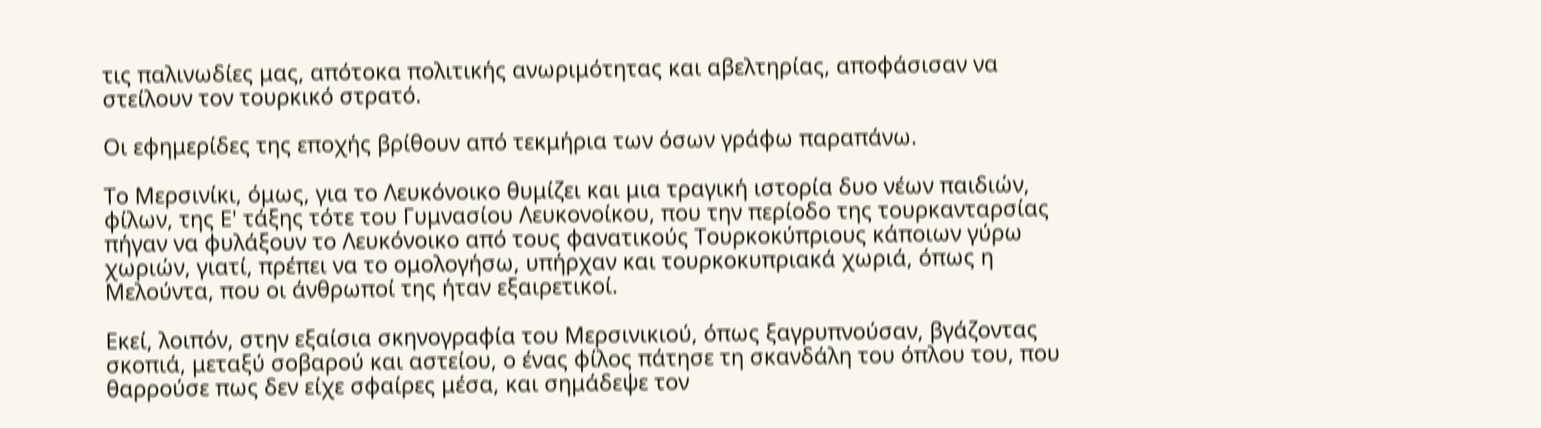τις παλινωδίες μας, απότοκα πολιτικής ανωριμότητας και αβελτηρίας, αποφάσισαν να στείλουν τον τουρκικό στρατό.

Οι εφημερίδες της εποχής βρίθουν από τεκμήρια των όσων γράφω παραπάνω.

Το Μερσινίκι, όμως, για το Λευκόνοικο θυμίζει και μια τραγική ιστορία δυο νέων παιδιών, φίλων, της Ε' τάξης τότε του Γυμνασίου Λευκονοίκου, που την περίοδο της τουρκανταρσίας πήγαν να φυλάξουν το Λευκόνοικο από τους φανατικούς Τουρκοκύπριους κάποιων γύρω χωριών, γιατί, πρέπει να το ομολογήσω, υπήρχαν και τουρκοκυπριακά χωριά, όπως η Μελούντα, που οι άνθρωποί της ήταν εξαιρετικοί.

Εκεί, λοιπόν, στην εξαίσια σκηνογραφία του Μερσινικιού, όπως ξαγρυπνούσαν, βγάζοντας σκοπιά, μεταξύ σοβαρού και αστείου, ο ένας φίλος πάτησε τη σκανδάλη του όπλου του, που θαρρούσε πως δεν είχε σφαίρες μέσα, και σημάδεψε τον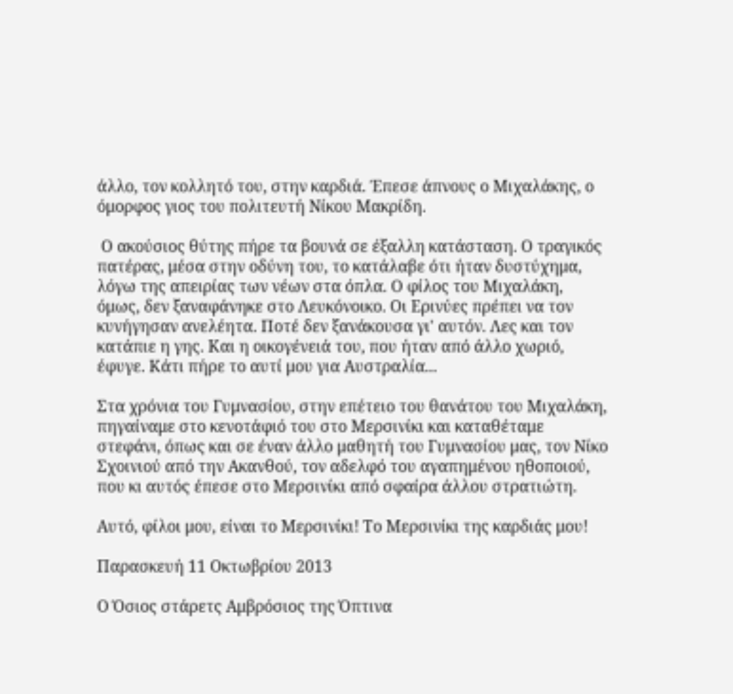άλλο, τον κολλητό του, στην καρδιά. Έπεσε άπνους ο Μιχαλάκης, ο όμορφος γιος του πολιτευτή Νίκου Μακρίδη.

 Ο ακούσιος θύτης πήρε τα βουνά σε έξαλλη κατάσταση. Ο τραγικός πατέρας, μέσα στην οδύνη του, το κατάλαβε ότι ήταν δυστύχημα, λόγω της απειρίας των νέων στα όπλα. Ο φίλος του Μιχαλάκη, όμως, δεν ξαναφάνηκε στο Λευκόνοικο. Οι Ερινύες πρέπει να τον κυνήγησαν ανελέητα. Ποτέ δεν ξανάκουσα γι' αυτόν. Λες και τον κατάπιε η γης. Και η οικογένειά του, που ήταν από άλλο χωριό, έφυγε. Κάτι πήρε το αυτί μου για Αυστραλία...

Στα χρόνια του Γυμνασίου, στην επέτειο του θανάτου του Μιχαλάκη, πηγαίναμε στο κενοτάφιό του στο Μερσινίκι και καταθέταμε στεφάνι, όπως και σε έναν άλλο μαθητή του Γυμνασίου μας, τον Νίκο Σχοινιού από την Ακανθού, τον αδελφό του αγαπημένου ηθοποιού, που κι αυτός έπεσε στο Μερσινίκι από σφαίρα άλλου στρατιώτη.

Αυτό, φίλοι μου, είναι το Μερσινίκι! Το Μερσινίκι της καρδιάς μου!

Παρασκευή 11 Οκτωβρίου 2013

Ο Όσιος στάρετς Αμβρόσιος της Όπτινα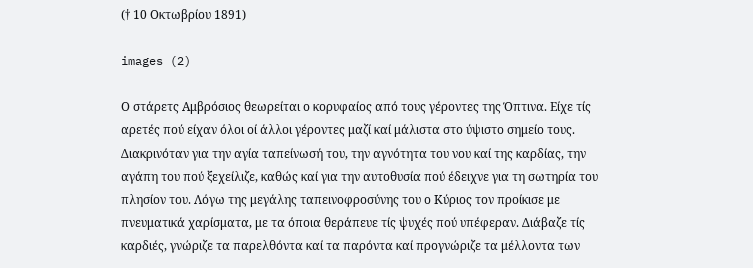(† 10 Οκτωβρίου 1891)

images (2)

Ο στάρετς Αμβρόσιος θεωρείται ο κορυφαίος από τους γέροντες της Όπτινα. Είχε τίς αρετές πού είχαν όλοι οί άλλοι γέροντες μαζί καί μάλιστα στο ύψιστο σημείο τους. Διακρινόταν για την αγία ταπείνωσή του, την αγνότητα του νου καί της καρδίας, την αγάπη του πού ξεχείλιζε, καθώς καί για την αυτοθυσία πού έδειχνε για τη σωτηρία του πλησίον του. Λόγω της μεγάλης ταπεινοφροσύνης του ο Κύριος τον προίκισε με πνευματικά χαρίσματα, με τα όποια θεράπευε τίς ψυχές πού υπέφεραν. Διάβαζε τίς καρδιές, γνώριζε τα παρελθόντα καί τα παρόντα καί προγνώριζε τα μέλλοντα των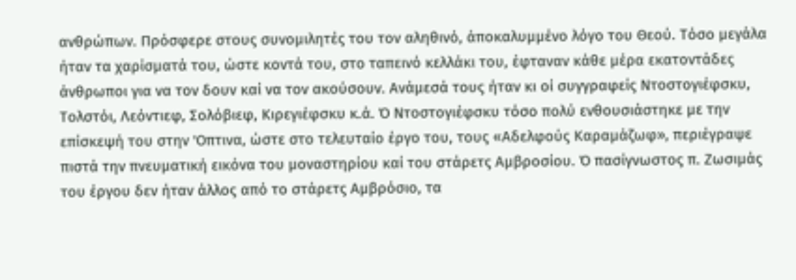ανθρώπων. Πρόσφερε στους συνομιλητές του τον αληθινό, άποκαλυμμένο λόγο του Θεού. Τόσο μεγάλα ήταν τα χαρίσματά του, ώστε κοντά του, στο ταπεινό κελλάκι του, έφταναν κάθε μέρα εκατοντάδες άνθρωποι για να τον δουν καί να τον ακούσουν. Ανάμεσά τους ήταν κι οί συγγραφείς Ντοστογιέφσκυ, Τολστόι, Λεόντιεφ, Σολόβιεφ, Κιρεγιέφσκυ κ.ά. Ό Ντοστογιέφσκυ τόσο πολύ ενθουσιάστηκε με την επίσκεψή του στην 'Οπτινα, ώστε στο τελευταίο έργο του, τους «Αδελφούς Καραμάζωφ», περιέγραψε πιστά την πνευματική εικόνα του μοναστηρίου καί του στάρετς Αμβροσίου. Ό πασίγνωστος π. Ζωσιμάς του έργου δεν ήταν άλλος από το στάρετς Αμβρόσιο, τα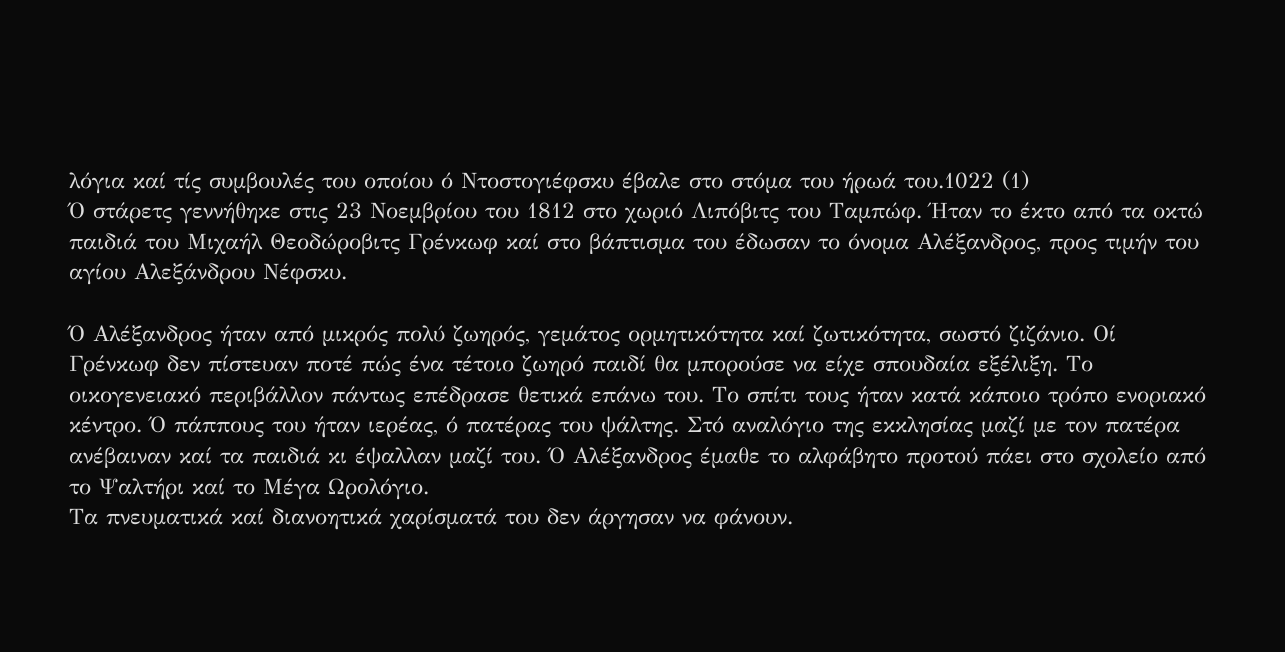λόγια καί τίς συμβουλές του οποίου ό Ντοστογιέφσκυ έβαλε στο στόμα του ήρωά του.1022 (1)
Ό στάρετς γεννήθηκε στις 23 Νοεμβρίου του 1812 στο χωριό Λιπόβιτς του Ταμπώφ. Ήταν το έκτο από τα οκτώ παιδιά του Μιχαήλ Θεοδώροβιτς Γρένκωφ καί στο βάπτισμα του έδωσαν το όνομα Αλέξανδρος, προς τιμήν του αγίου Αλεξάνδρου Νέφσκυ.

Ό Αλέξανδρος ήταν από μικρός πολύ ζωηρός, γεμάτος ορμητικότητα καί ζωτικότητα, σωστό ζιζάνιο. Οί Γρένκωφ δεν πίστευαν ποτέ πώς ένα τέτοιο ζωηρό παιδί θα μπορούσε να είχε σπουδαία εξέλιξη. Το οικογενειακό περιβάλλον πάντως επέδρασε θετικά επάνω του. Το σπίτι τους ήταν κατά κάποιο τρόπο ενοριακό κέντρο. Ό πάππους του ήταν ιερέας, ό πατέρας του ψάλτης. Στό αναλόγιο της εκκλησίας μαζί με τον πατέρα ανέβαιναν καί τα παιδιά κι έψαλλαν μαζί του. Ό Αλέξανδρος έμαθε το αλφάβητο προτού πάει στο σχολείο από το Ψαλτήρι καί το Μέγα Ωρολόγιο.
Τα πνευματικά καί διανοητικά χαρίσματά του δεν άργησαν να φάνουν.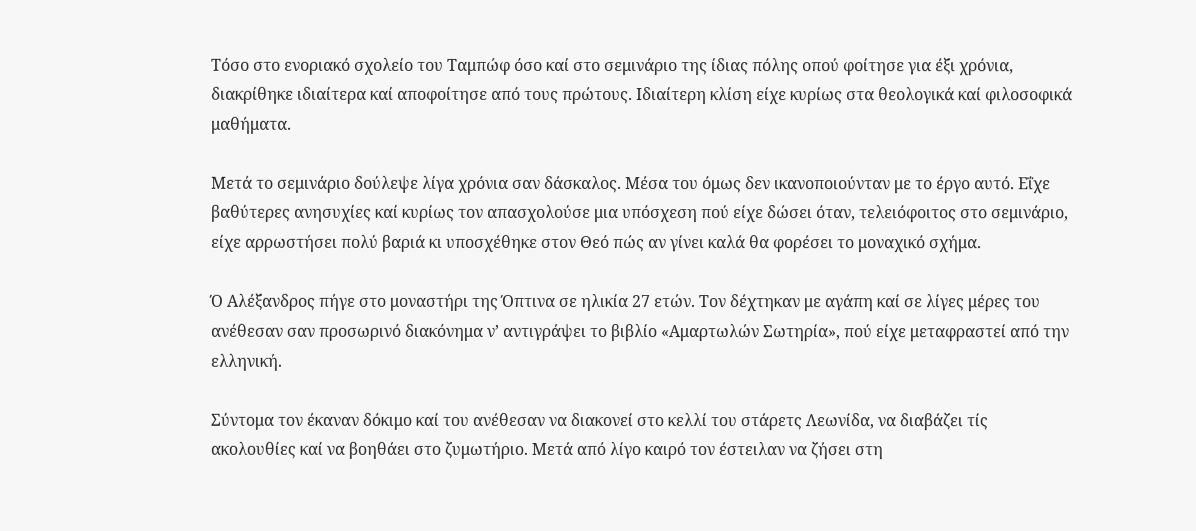Τόσο στο ενοριακό σχολείο του Ταμπώφ όσο καί στο σεμινάριο της ίδιας πόλης οπού φοίτησε για έξι χρόνια, διακρίθηκε ιδιαίτερα καί αποφοίτησε από τους πρώτους. Ιδιαίτερη κλίση είχε κυρίως στα θεολογικά καί φιλοσοφικά μαθήματα.

Μετά το σεμινάριο δούλεψε λίγα χρόνια σαν δάσκαλος. Μέσα του όμως δεν ικανοποιούνταν με το έργο αυτό. Εΐχε βαθύτερες ανησυχίες καί κυρίως τον απασχολούσε μια υπόσχεση πού είχε δώσει όταν, τελειόφοιτος στο σεμινάριο, είχε αρρωστήσει πολύ βαριά κι υποσχέθηκε στον Θεό πώς αν γίνει καλά θα φορέσει το μοναχικό σχήμα.

Ό Αλέξανδρος πήγε στο μοναστήρι της Όπτινα σε ηλικία 27 ετών. Τον δέχτηκαν με αγάπη καί σε λίγες μέρες του ανέθεσαν σαν προσωρινό διακόνημα ν’ αντιγράψει το βιβλίο «Αμαρτωλών Σωτηρία», πού είχε μεταφραστεί από την ελληνική.

Σύντομα τον έκαναν δόκιμο καί του ανέθεσαν να διακονεί στο κελλί του στάρετς Λεωνίδα, να διαβάζει τίς ακολουθίες καί να βοηθάει στο ζυμωτήριο. Μετά από λίγο καιρό τον έστειλαν να ζήσει στη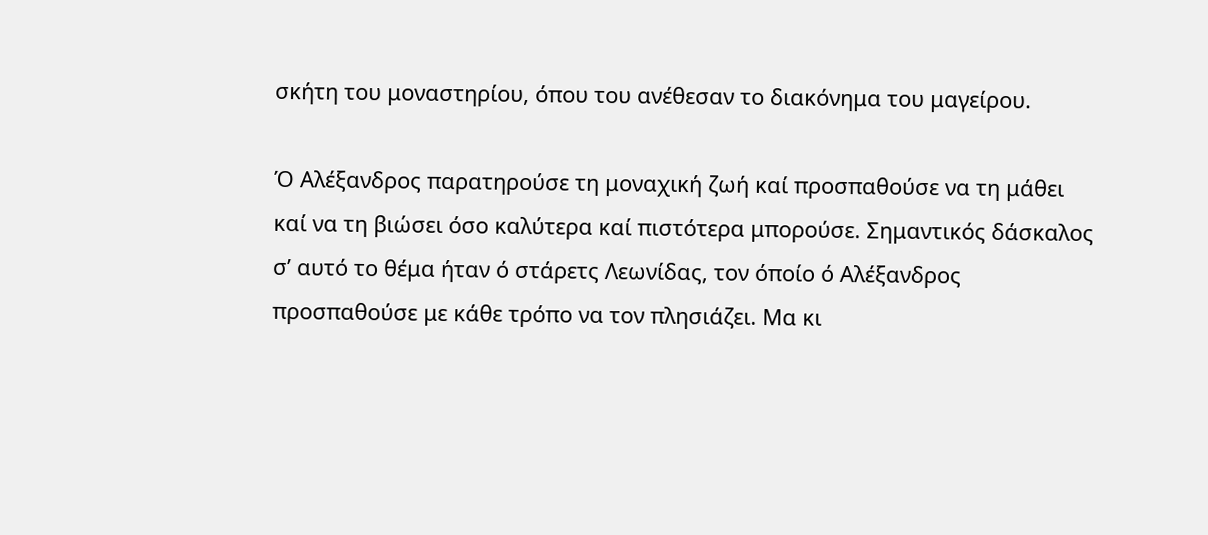σκήτη του μοναστηρίου, όπου του ανέθεσαν το διακόνημα του μαγείρου.

Ό Αλέξανδρος παρατηρούσε τη μοναχική ζωή καί προσπαθούσε να τη μάθει καί να τη βιώσει όσο καλύτερα καί πιστότερα μπορούσε. Σημαντικός δάσκαλος σ’ αυτό το θέμα ήταν ό στάρετς Λεωνίδας, τον όποίο ό Αλέξανδρος προσπαθούσε με κάθε τρόπο να τον πλησιάζει. Μα κι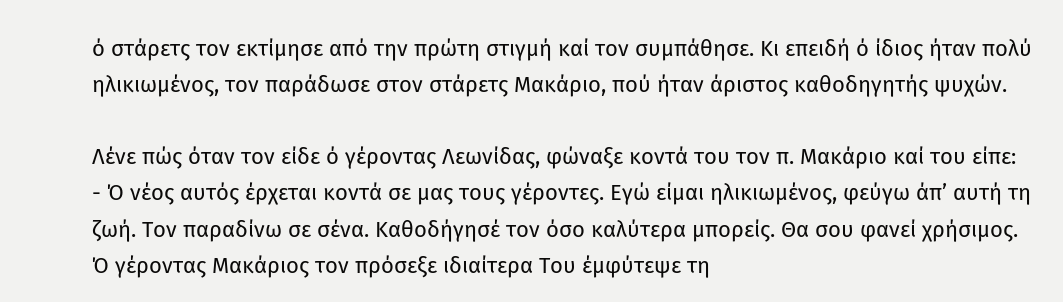ό στάρετς τον εκτίμησε από την πρώτη στιγμή καί τον συμπάθησε. Κι επειδή ό ίδιος ήταν πολύ ηλικιωμένος, τον παράδωσε στον στάρετς Μακάριο, πού ήταν άριστος καθοδηγητής ψυχών.

Λένε πώς όταν τον είδε ό γέροντας Λεωνίδας, φώναξε κοντά του τον π. Μακάριο καί του είπε:
- Ό νέος αυτός έρχεται κοντά σε μας τους γέροντες. Εγώ είμαι ηλικιωμένος, φεύγω άπ’ αυτή τη ζωή. Τον παραδίνω σε σένα. Καθοδήγησέ τον όσο καλύτερα μπορείς. Θα σου φανεί χρήσιμος.
Ό γέροντας Μακάριος τον πρόσεξε ιδιαίτερα Του έμφύτεψε τη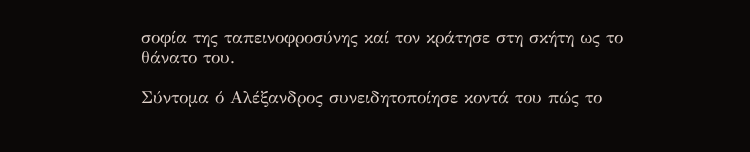σοφία της ταπεινοφροσύνης καί τον κράτησε στη σκήτη ως το θάνατο του.

Σύντομα ό Αλέξανδρος συνειδητοποίησε κοντά του πώς το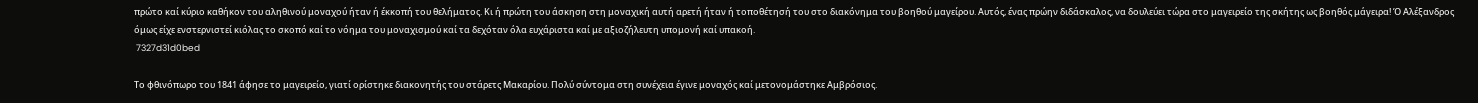πρώτο καί κύριο καθήκον του αληθινού μοναχού ήταν ή έκκοπή του θελήματος. Κι ή πρώτη του άσκηση στη μοναχική αυτή αρετή ήταν ή τοποθέτησή του στο διακόνημα του βοηθού μαγείρου. Αυτός, ένας πρώην διδάσκαλος, να δουλεύει τώρα στο μαγειρείο της σκήτης ως βοηθός μάγειρα! Ό Αλέξανδρος όμως είχε ενστερνιστεί κιόλας το σκοπό καί το νόημα του μοναχισμού καί τα δεχόταν όλα ευχάριστα καί με αξιοζήλευτη υπομονή καί υπακοή.
 7327d31d0bed

Το φθινόπωρο του 1841 άφησε το μαγειρείο, γιατί ορίστηκε διακονητής του στάρετς Μακαρίου. Πολύ σύντομα στη συνέχεια έγινε μοναχός καί μετονομάστηκε Αμβρόσιος.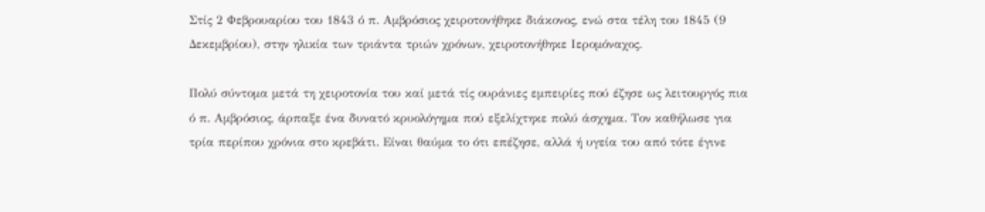Στίς 2 Φεβρουαρίου του 1843 ό π. Αμβρόσιος χειροτονήθηκε διάκονος, ενώ στα τέλη του 1845 (9 Δεκεμβρίου), στην ηλικία των τριάντα τριών χρόνων, χειροτονήθηκε Ιερομόναχος.

Πολύ σύντομα μετά τη χειροτονία του καί μετά τίς ουράνιες εμπειρίες πού έζησε ως λειτουργός πια ό π. Αμβρόσιος, άρπαξε ένα δυνατό κρυολόγημα πού εξελίχτηκε πολύ άσχημα. Τον καθήλωσε για τρία περίπου χρόνια στο κρεβάτι. Είναι θαύμα το ότι επέζησε, αλλά ή υγεία του από τότε έγινε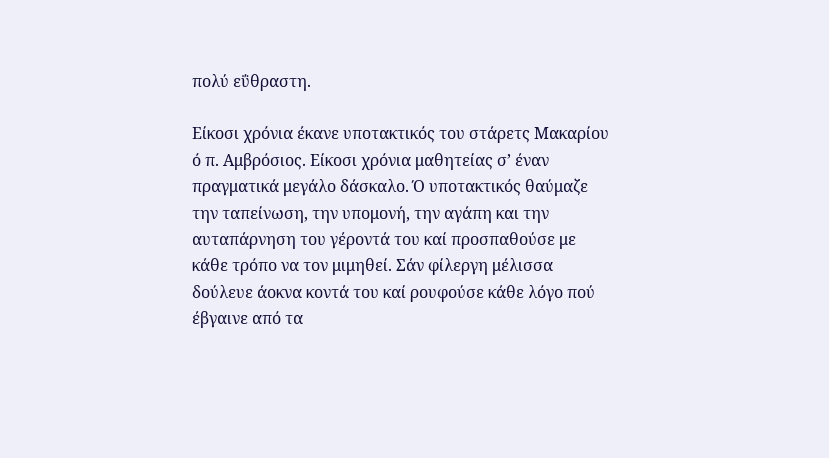πολύ εΰθραστη.

Είκοσι χρόνια έκανε υποτακτικός του στάρετς Μακαρίου ό π. Αμβρόσιος. Είκοσι χρόνια μαθητείας σ’ έναν πραγματικά μεγάλο δάσκαλο. Ό υποτακτικός θαύμαζε την ταπείνωση, την υπομονή, την αγάπη και την αυταπάρνηση του γέροντά του καί προσπαθούσε με κάθε τρόπο να τον μιμηθεί. Σάν φίλεργη μέλισσα δούλευε άοκνα κοντά του καί ρουφούσε κάθε λόγο πού έβγαινε από τα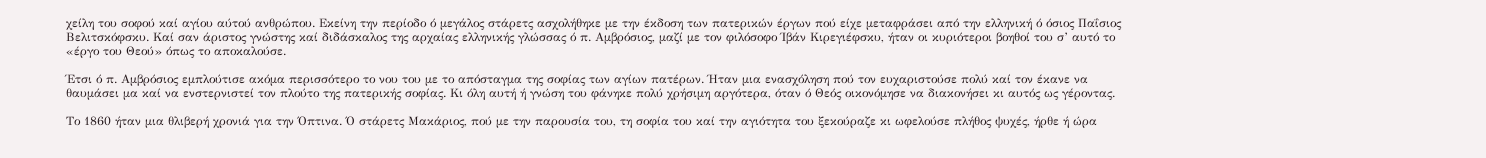χείλη του σοφού καί αγίου αύτού ανθρώπου. Εκείνη την περίοδο ό μεγάλος στάρετς ασχολήθηκε με την έκδοση των πατερικών έργων πού είχε μεταφράσει από την ελληνική ό όσιος Παΐσιος Βελιτσκόφσκυ. Καί σαν άριστος γνώστης καί διδάσκαλος της αρχαίας ελληνικής γλώσσας ό π. Αμβρόσιος, μαζί με τον φιλόσοφο Ίβάν Κιρεγιέφσκυ, ήταν οι κυριότεροι βοηθοί του σ’ αυτό το «έργο του Θεού» όπως το αποκαλούσε.

Έτσι ό π. Αμβρόσιος εμπλούτισε ακόμα περισσότερο το νου του με το απόσταγμα της σοφίας των αγίων πατέρων. Ήταν μια ενασχόληση πού τον ευχαριστούσε πολύ καί τον έκανε να θαυμάσει μα καί να ενστερνιστεί τον πλούτο της πατερικής σοφίας. Κι όλη αυτή ή γνώση του φάνηκε πολύ χρήσιμη αργότερα, όταν ό Θεός οικονόμησε να διακονήσει κι αυτός ως γέροντας.

Το 1860 ήταν μια θλιβερή χρονιά για την Όπτινα. Ό στάρετς Μακάριος, πού με την παρουσία του, τη σοφία του καί την αγιότητα του ξεκούραζε κι ωφελούσε πλήθος ψυχές, ήρθε ή ώρα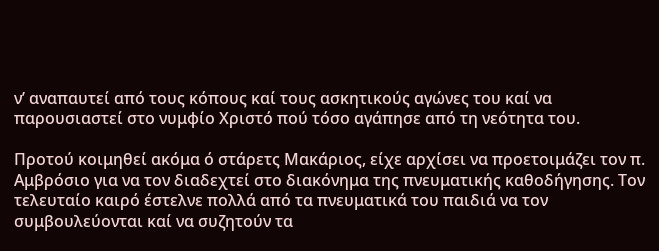ν’ αναπαυτεί από τους κόπους καί τους ασκητικούς αγώνες του καί να παρουσιαστεί στο νυμφίο Χριστό πού τόσο αγάπησε από τη νεότητα του.

Προτού κοιμηθεί ακόμα ό στάρετς Μακάριος, είχε αρχίσει να προετοιμάζει τον π. Αμβρόσιο για να τον διαδεχτεί στο διακόνημα της πνευματικής καθοδήγησης. Τον τελευταίο καιρό έστελνε πολλά από τα πνευματικά του παιδιά να τον συμβουλεύονται καί να συζητούν τα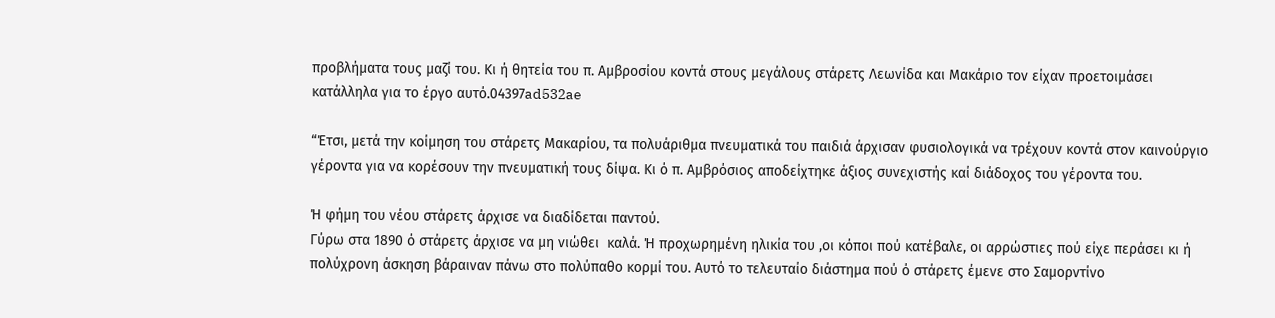προβλήματα τους μαζί του. Κι ή θητεία του π. Αμβροσίου κοντά στους μεγάλους στάρετς Λεωνίδα και Μακάριο τον είχαν προετοιμάσει  κατάλληλα για το έργο αυτό.04397ad532ae

“Έτσι, μετά την κοίμηση του στάρετς Μακαρίου, τα πολυάριθμα πνευματικά του παιδιά άρχισαν φυσιολογικά να τρέχουν κοντά στον καινούργιο γέροντα για να κορέσουν την πνευματική τους δίψα. Κι ό π. Αμβρόσιος αποδείχτηκε άξιος συνεχιστής καί διάδοχος του γέροντα του.

Ή φήμη του νέου στάρετς άρχισε να διαδίδεται παντού.
Γύρω στα 1890 ό στάρετς άρχισε να μη νιώθει  καλά. Ή προχωρημένη ηλικία του ,οι κόποι πού κατέβαλε, οι αρρώστιες πού είχε περάσει κι ή πολύχρονη άσκηση βάραιναν πάνω στο πολύπαθο κορμί του. Αυτό το τελευταίο διάστημα πού ό στάρετς έμενε στο Σαμορντίνο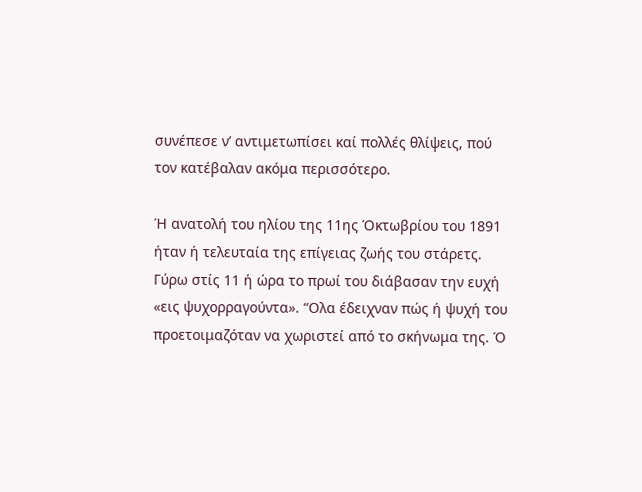συνέπεσε ν’ αντιμετωπίσει καί πολλές θλίψεις, πού τον κατέβαλαν ακόμα περισσότερο.

Ή ανατολή του ηλίου της 11ης Όκτωβρίου του 1891 ήταν ή τελευταία της επίγειας ζωής του στάρετς. Γύρω στίς 11 ή ώρα το πρωί του διάβασαν την ευχή «εις ψυχορραγούντα». “Ολα έδειχναν πώς ή ψυχή του προετοιμαζόταν να χωριστεί από το σκήνωμα της. Ό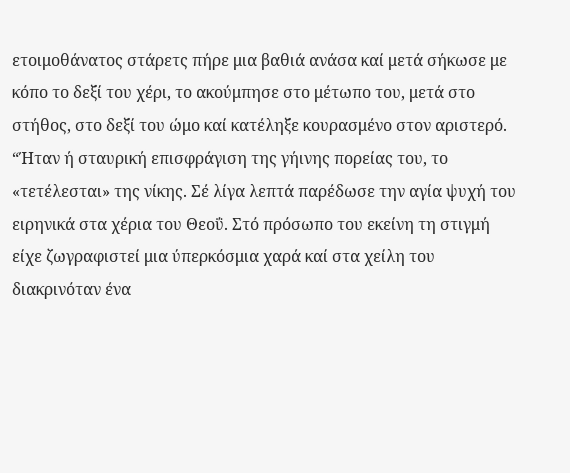ετοιμοθάνατος στάρετς πήρε μια βαθιά ανάσα καί μετά σήκωσε με κόπο το δεξί του χέρι, το ακούμπησε στο μέτωπο του, μετά στο στήθος, στο δεξί του ώμο καί κατέληξε κουρασμένο στον αριστερό. “Ήταν ή σταυρική επισφράγιση της γήινης πορείας του, το «τετέλεσται» της νίκης. Σέ λίγα λεπτά παρέδωσε την αγία ψυχή του ειρηνικά στα χέρια του Θεοΰ. Στό πρόσωπο του εκείνη τη στιγμή είχε ζωγραφιστεί μια ύπερκόσμια χαρά καί στα χείλη του διακρινόταν ένα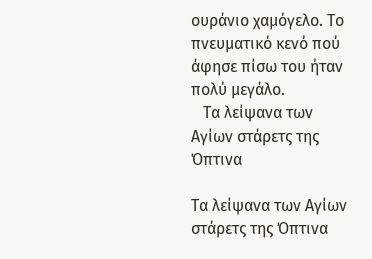ουράνιο χαμόγελο. Το πνευματικό κενό πού άφησε πίσω του ήταν πολύ μεγάλο.
   Τα λείψανα των Αγίων στάρετς της Όπτινα

Τα λείψανα των Αγίων στάρετς της Όπτινα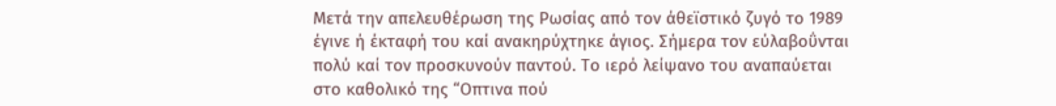Μετά την απελευθέρωση της Ρωσίας από τον άθεϊστικό ζυγό το 1989 έγινε ή έκταφή του καί ανακηρύχτηκε άγιος. Σήμερα τον εύλαβοΰνται πολύ καί τον προσκυνούν παντού. Το ιερό λείψανο του αναπαύεται στο καθολικό της “Οπτινα πού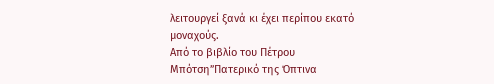λειτουργεί ξανά κι έχει περίπου εκατό μοναχούς.
Από το βιβλίο του Πέτρου Μπότση”Πατερικό της Όπτινα